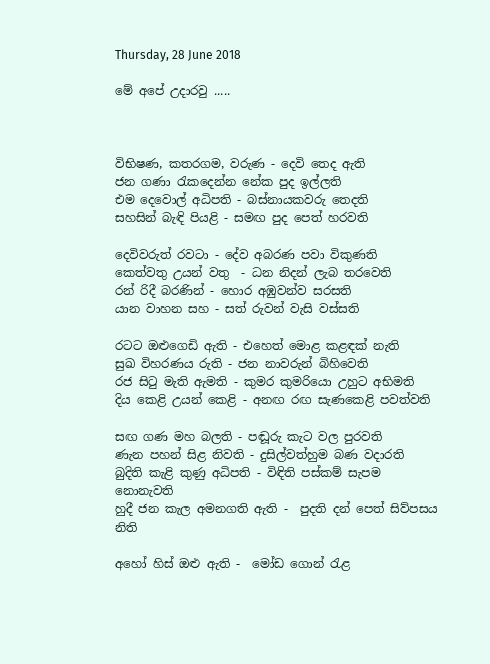Thursday, 28 June 2018

මේ අපේ උදාරවු .....



විභිෂණ, කතරගම, වරුණ - දෙවි තෙද ඇති
ජන ගණා රැකදෙන්න නේක පුද ඉල්ලති
එම දෙවොල් අධිපති - බස්නායකවරු තෙදති
සහසින් බැඳි පියළි - සමඟ පුද පෙත් හරවති

දෙවිවරුත් රවටා - දේව අබරණ පවා විකුණති
කෙත්වතු උයන් වතු  - ධන නිදන් ලැබ තරවෙති
රන්‍ රිදී බරණින් - හොර අඹුවන්ව සරසති
යාන වාහන සහ - සත් රුවන් වැසි වස්සති

රටට ඔළුගෙඩි ඇති - එහෙත් මොළ කළඳක් නැති
සුඛ විහරණය රුති - ජන නාවරුන් බිහිවෙති
රජ සිටු මැති ඇමති - කුමර කුමරියො උහුට අභිමති
දිය කෙළි උයන් කෙළි - අනඟ රඟ සැණකෙළි පවත්වති

සඟ ගණ මහ බලති - පඬූරු කැට වල පුරවති
ණැන පහන් සිළ නිවති - දුසිල්වත්හුම බණ වදාරති
බුදිති කැළි කුණු අධිපති - විඳිති පස්කම් සැපම නොනැවති
හුදී ජන කැල අමනගති ඇති -  පුදති දන් පෙත් සිව්පසය නිති

අහෝ හිස් ඔළු ඇති -  මෝඩ ගොන් රැළ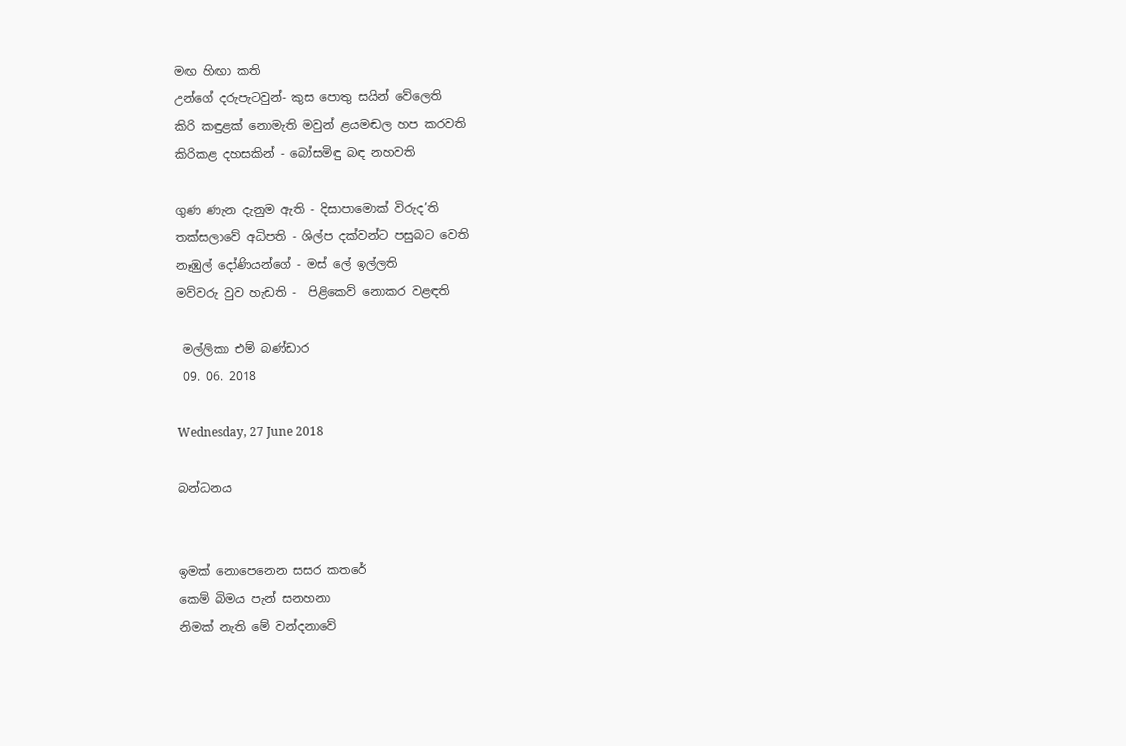මඟ හිඟා කති
උන්ගේ දරුපැටවුන්- කුස පොතු සයින් වේලෙති
කිරි කඳුළක් නොමැති මවුන් ළයමඬල හප කරවති
කිරිකළ දහසකින් - බෝසමිඳු බඳ නහවති

ගුණ ණැන දැනුම ඇති - දිසාපාමොක් විරුද’ති
තක්සලාවේ අධිපති - ශිල්ප දක්වන්ට පසුබට වෙති
නෑඹුල් දෝණියන්ගේ - මස් ලේ ඉල්ලති
මව්වරු වුව හැඩති -  පිළිකෙව් නොකර වළඳති

 මල්ලිකා එම් බණ්ඩාර
 09. 06. 2018

Wednesday, 27 June 2018

බන්ධනය


ඉමක් නොපෙනෙන සසර කතරේ
කෙම් බිමය පැන් සනහනා
නිමක් නැති මේ වන්දනාවේ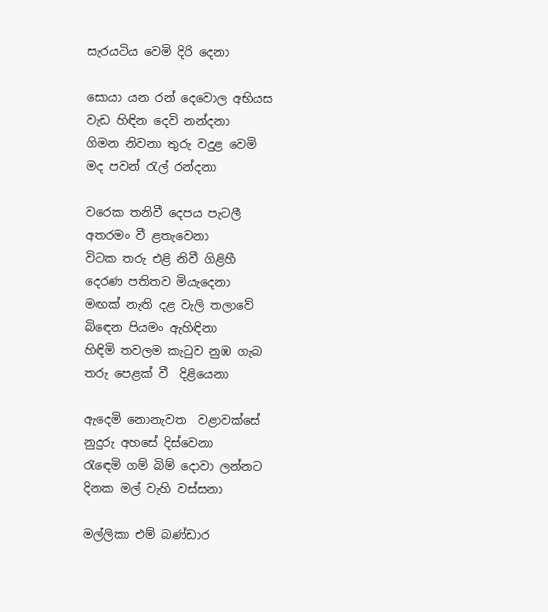සැරයටිය වෙමි දිරි දෙනා

සොයා යන රන් දෙවොල අභියස
වැඩ හිඳින දෙවි නන්දනා
ගිමන නිවනා තුරු වදුළ වෙමි
මද පවන් රැල් රන්දනා

වරෙක තනිවී දෙපය පැටලී
අතරමං වී ළතැවෙනා
විටක තරු එළි නිවී ගිළිහී
දෙරණ පතිතව මියැදෙනා
මඟක් නැති දළ වැලි තලාවේ
බිඳෙන පියමං ඇහිඳිනා
හිඳිමි තවලම කැටුව නුඹ ගැබ
තරු පෙළක් වී  දිළියෙනා

ඇදෙමි නොනැවත  වළාවක්සේ
නුදුරු අහසේ දිස්වෙනා
රැඳෙමි ගම් බිම් දොවා ලන්නට
දිනක මල් වැහි වස්සනා

මල්ලිකා එම් බණ්ඩාර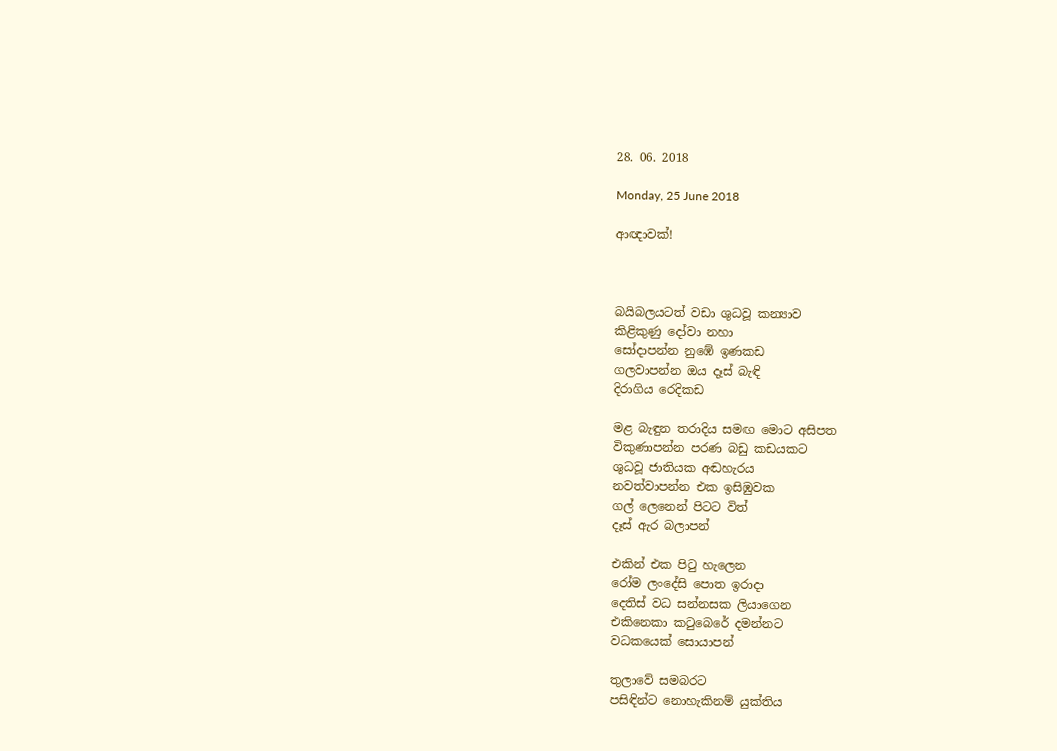28. 06. 2018

Monday, 25 June 2018

ආඥාවක්!



බයිබලයටත් වඩා ශුධවූ කන්‍යාව
කිළිකුණු දෝවා නහා
සෝදාපන්න නුඹේ ඉණකඩ
ගලවාපන්න ඔය දෑස් බැඳි
දිරාගිය රෙදිකඩ

මළ බැඳුන තරාදිය සමඟ මොට අසිපත
විකුණාපන්න පරණ බඩු කඩයකට
ශුධවූ ජාතියක අඬහැරය
නවත්වාපන්න එක ඉසිඹුවක
ගල් ලෙනෙන් පිටට විත්
දෑස් ඇර බලාපන්

එකින් එක පිටු හැලෙන
රෝම ලංදේසි පොත ඉරාදා
දෙතිස් වධ සන්නසක ලියාගෙන
එකිනෙකා කටුබෙරේ දමන්නට
වධකයෙක් සොයාපන්

තුලාවේ සමබරට
පසිඳින්ට නොහැකිනම් යුක්තිය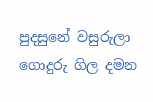පුදසුනේ වසුරුලා
ගොදුරු ගිල දමන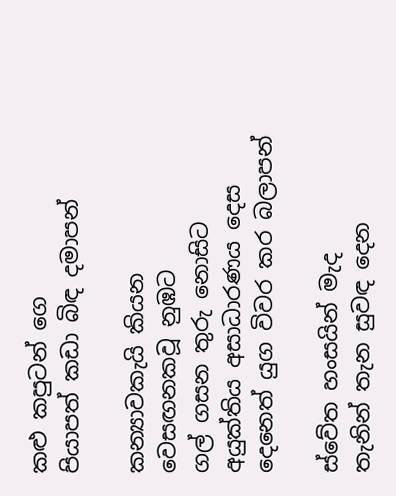කළු කපුටන් ගෙ
පියාපත් කඩා බිඳ දමාපන්

කන්‍යාවකැයි කියන
වෙසඟනකවූ නුඹට
ගල් ගසන තුරු නොසිට
අයුක්තිය අසාධාරණය දෙස
දෙනෙත් යුග විවර කර බලාපන්

ස්වේත හංසයින් මැද
තැනින් තැන සුවඳ දෙන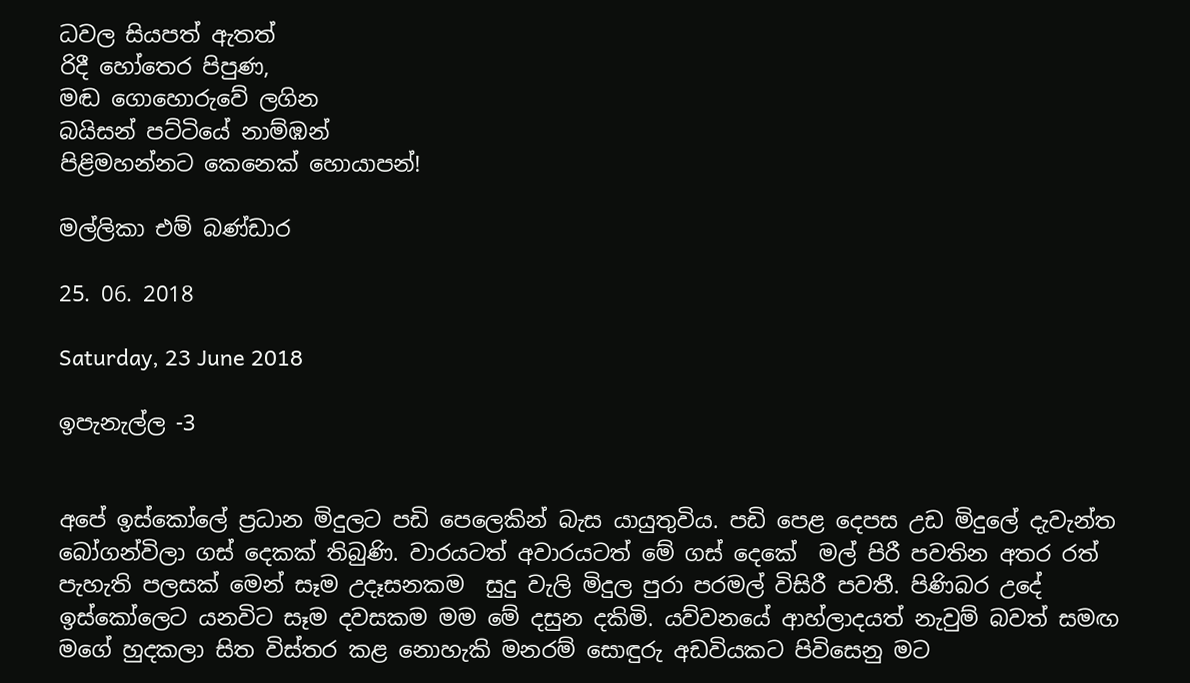ධවල සියපත් ඇතත්
රිදී හෝතෙර පිපුණ,
මඬ ගොහොරුවේ ලගින
බයිසන් පට්ටියේ නාම්ඹන්
පිළිමහන්නට කෙනෙක් හොයාපන්!

මල්ලිකා එම් බණ්ඩාර

25. 06. 2018

Saturday, 23 June 2018

ඉපැනැල්ල -3


අපේ ඉස්කෝලේ ප්‍රධාන මිදුලට පඩි පෙලෙකින් බැස යායුතුවිය. පඩි පෙළ දෙපස උඩ මිදුලේ දැවැන්ත බෝගන්විලා ගස් දෙකක් තිබුණි. වාරයටත් අවාරයටත් මේ ගස් දෙකේ  මල් පිරී පවතින අතර රත් පැහැති පලසක් මෙන් සෑම උදෑසනකම  සුදු වැලි මිදුල පුරා පරමල් විසිරී පවතී. පිණිබර උදේ ඉස්කෝලෙට යනවිට සෑම දවසකම මම මේ දසුන දකිමි. යව්වනයේ ආහ්ලාදයත් නැවුම් බවත් සමඟ මගේ හුදකලා සිත විස්තර කළ නොහැකි මනරම් සොඳුරු අඩවියකට පිවිසෙනු මට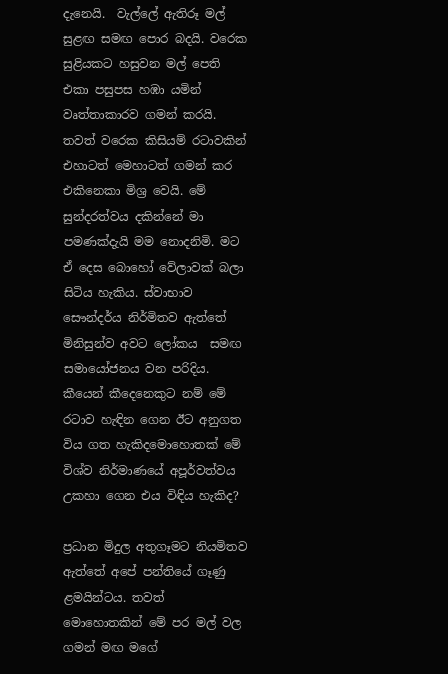දැනෙයි.  වැල්ලේ ඇතිරූ මල් සුළඟ සමඟ පොර බදයි. වරෙක සුළියකට හසුවන මල් පෙති එකා පසුපස හඹා යමින් වෘත්තාකාරව ගමන් කරයි. තවත් වරෙක කිසියම් රටාවකින් එහාටත් මෙහාටත් ගමන් කර එකිනෙකා මිශ්‍ර වෙයි. මේ සුන්දරත්වය දකින්නේ මා පමණක්දැයි මම නොදනිමි. මට ඒ දෙස බොහෝ වේලාවක් බලා සිටිය හැකිය. ස්වාභාව සෞන්දර්ය නිර්මිතව ඇත්තේ මිනිසුන්ව අවට ලෝකය  සමඟ සමායෝජනය වන පරිදිය. කීයෙන් කීදෙනෙකුට නම් මේ රටාව හැඳින ගෙන ඊට අනුගත විය ගත හැකිදමොහොතක් මේ විශ්ව නිර්මාණයේ අපූර්වත්වය උකහා ගෙන එය විඳිය හැකිද?

ප්‍රධාන මිදුල අතුගෑමට නියමිතව ඇත්තේ අපේ පන්තියේ ගෑණු ළමයින්ටය. තවත් මොහොතකින් මේ පර මල් වල ගමන් මඟ මගේ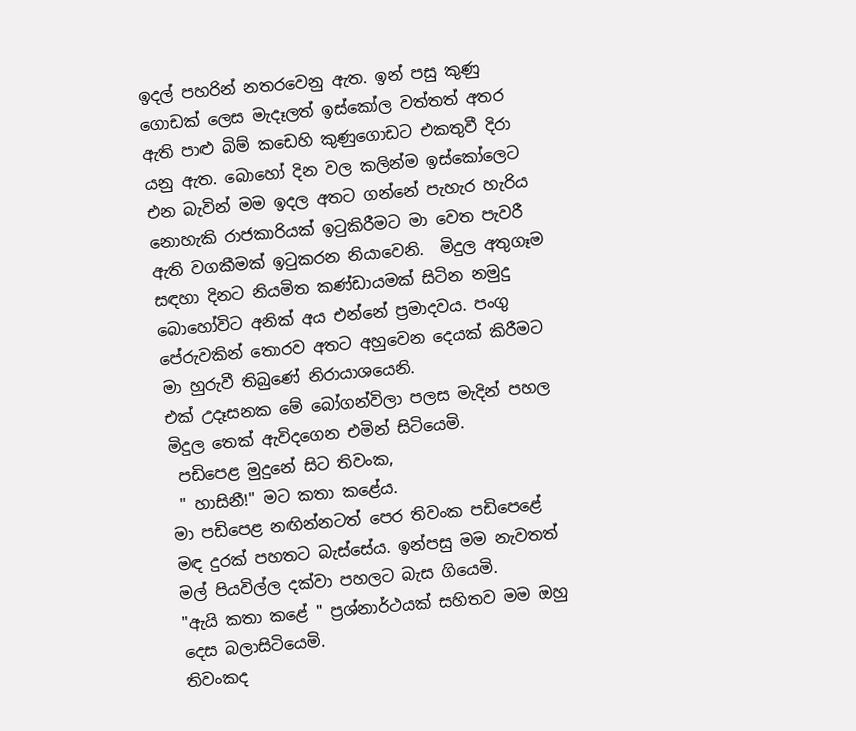ඉදල් පහරින් නතරවෙනු ඇත. ඉන් පසු කුණු ගොඩක් ලෙස මැදෑලත් ඉස්කෝල වත්තත් අතර ඇති පාළු බිම් කඩෙහි කුණුගොඩට එකතුවී දිරා යනු ඇත. බොහෝ දින වල කලින්ම ඉස්කෝලෙට එන බැවින් මම ඉදල අතට ගන්නේ පැහැර හැරිය නොහැකි රාජකාරියක් ඉටුකිරීමට මා වෙත පැවරී ඇති වගකීමක් ඉටුකරන නියාවෙනි.  මිදුල අතුගෑම සඳහා දිනට නියමිත කණ්ඩායමක් සිටින නමුදු බොහෝවිට අනික් අය එන්නේ ප්‍රමාදවය. පංගු පේරුවකින් තොරව අතට අහුවෙන දෙයක් කිරීමට මා හුරුවී තිබුණේ නිරායාශයෙනි.
එක් උදෑසනක මේ බෝගන්විලා පලස මැදින් පහල මිදුල තෙක් ඇවිදගෙන එමින් සිටියෙමි.
 පඩිපෙළ මුදුනේ සිට තිවංක,
 " හාසිනී!" මට කතා කළේය.
මා පඩිපෙළ නඟින්නටත් පෙර තිවංක පඩිපෙළේ මඳ දුරක් පහතට බැස්සේය. ඉන්පසු මම නැවතත් මල් පියවිල්ල දක්වා පහලට බැස ගියෙමි.
"ඇයි කතා කළේ " ප්‍රශ්නාර්ථයක් සහිතව මම ඔහු දෙස බලාසිටියෙමි.
තිවංකද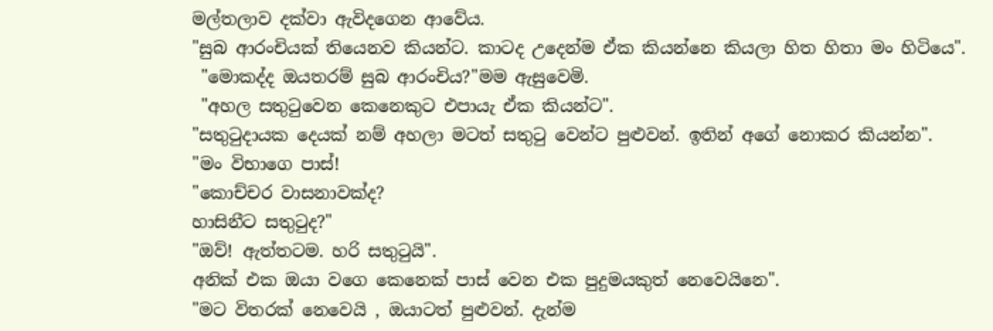මල්තලාව දක්වා ඇවිදගෙන ආවේය.
"සුබ ආරංචියක් තියෙනව කියන්ට. කාටද උදෙන්ම ඒක කියන්නෙ කියලා හිත හිතා මං හිටියෙ".
 "මොකද්ද ඔයතරම් සුබ ආරංචිය?"මම ඇසුවෙමි.
 "අහල සතුටුවෙන කෙනෙකුට එපායැ ඒක කියන්ට".
"සතුටුදායක දෙයක් නම් අහලා මටත් සතුටු වෙන්ට පුළුවන්. ඉතින් අගේ නොකර කියන්න".
"මං විභාගෙ පාස්!
"කොච්චර වාසනාවක්ද?
හාසිනීට සතුටුද?"
"ඔව්! ඇත්තටම. හරි සතුටුයි".
අනික් එක ඔයා වගෙ කෙනෙක් පාස් වෙන එක පුදුමයකුත් නෙවෙයිනෙ".
"මට විතරක් නෙවෙයි , ඔයාටත් පුළුවන්. දැන්ම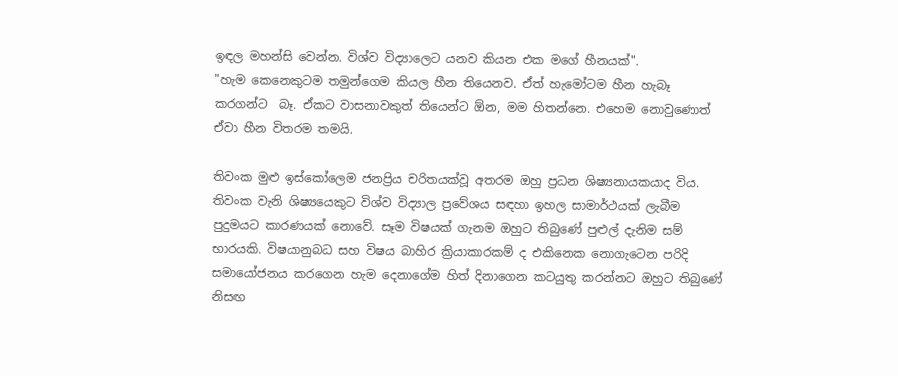ඉඳල මහන්සි වෙන්න. විශ්ව විද්‍යාලෙට යනව කියන එක මගේ හීනයක්".
"හැම කෙනෙකුටම තමුන්ගෙම කියල හීන තියෙනව. ඒත් හැමෝටම හීන හැබෑ කරගන්ට  බෑ. ඒකට වාසනාවකුත් තියෙන්ට ඕන, මම හිතන්නෙ. එහෙම නොවුණොත් ඒවා හීන විතරම තමයි.

තිවංක මුළු ඉස්කෝලෙම ජනප්‍රිය චරිතයක්වූ අතරම ඔහු ප්‍රධන ශිෂ්‍යනායකයාද විය.  තිවංක වැනි ශිෂ්‍යයෙකුට විශ්ව විද්‍යාල ප්‍රවේශය සඳහා ඉහල සාමාර්ථයක් ලැබීම පුදුමයට කාරණයක් නොවේ. සෑම විෂයක් ගැනම ඔහුට තිබුණේ පුළුල් දැනිම සම් භාරයකි. විෂයානුබධ සහ විෂය බාහිර ක්‍රියාකාරකම් ද එකිනෙක නොගැටෙන පරිදි සමායෝජනය කරගෙන හැම දෙනාගේම හිත් දිනාගෙන කටයුතු කරන්නට ඔහුට තිබුණේ නිසඟ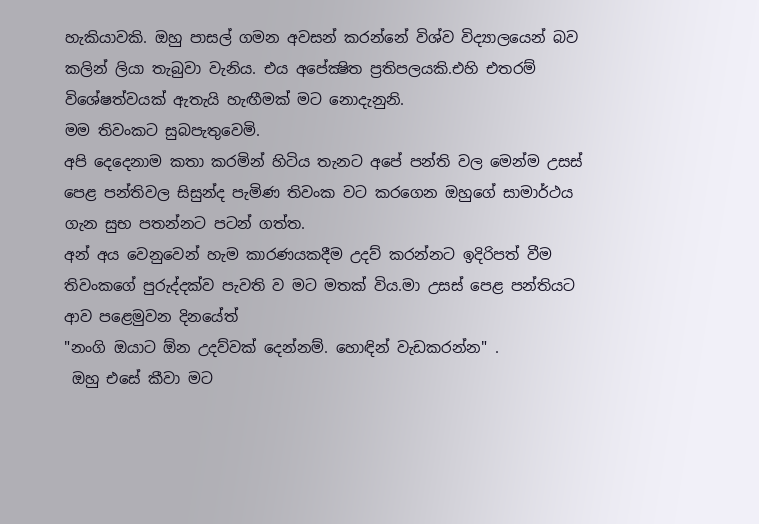හැකියාවකි. ඔහු පාසල් ගමන අවසන් කරන්නේ විශ්ව විද්‍යාලයෙන් බව කලින් ලියා තැබුවා වැනිය. එය අපේක්‍ෂිත ප්‍රතිපලයකි.එහි එතරම් විශේෂත්වයක් ඇතැයි හැඟීමක් මට නොදැනුනි.
මම තිවංකට සුබපැතුවෙමි.
අපි දෙදෙනාම කතා කරමින් හිටිය තැනට අපේ පන්ති වල මෙන්ම උසස් පෙළ පන්තිවල සිසුන්ද පැමිණ තිවංක වට කරගෙන ඔහුගේ සාමාර්ථය ගැන සුභ පතන්නට පටන් ගත්ත.
අන් අය වෙනුවෙන් හැම කාරණයකදීම උදව් කරන්නට ඉදිරිපත් වීම තිවංකගේ පුරුද්දක්ව පැවති ව මට මතක් විය.මා උසස් පෙළ පන්තියට ආව පළෙමුවන දිනයේත්
"නංගි ඔයාට ඕන උදව්වක් දෙන්නම්. හොඳින් වැඩකරන්න" .
 ඔහු එසේ කීවා මට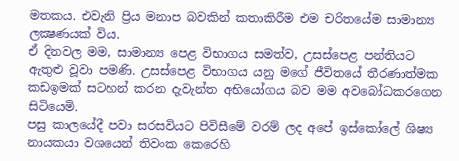මතකය. එවැනි ප්‍රිය මනාප බවකින් කතාකිරීම එම චරිතයේම සාමාන්‍ය ලක්‍ෂණයක් විය.
ඒ දිනවල මම, සාමාන්‍ය පෙළ විභාගය සමත්ව, උසස්පෙළ පන්තියට ඇතුළු වූවා පමණි. උසස්පෙළ විභාගය යනු මගේ ජීවිතයේ තීරණාත්මක කඩඉමක් සටහන් කරන දැවැන්ත අභියෝගය බව මම අවබෝධකරගෙන සිටියෙමි.
පසු කාලයේදී පවා සරසවියට පිවිසීමේ වරම් ලද අපේ ඉස්කෝලේ ශිෂ්‍ය නායකයා වශයෙන් තිවංක කෙරෙහි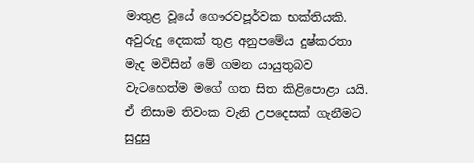මාතුළ වූයේ ගෞරවපූර්වක භක්තියකි. අවුරුදු දෙකක් තුළ අනුපමේය දුෂ්කරතා මැද මවිසින් මේ ගමන යායුතුබව වැටහෙත්ම මගේ ගත සිත කිළිපොළා යයි. ඒ නිසාම තිවංක වැනි උපදෙසක් ගැනීමට සුදුසු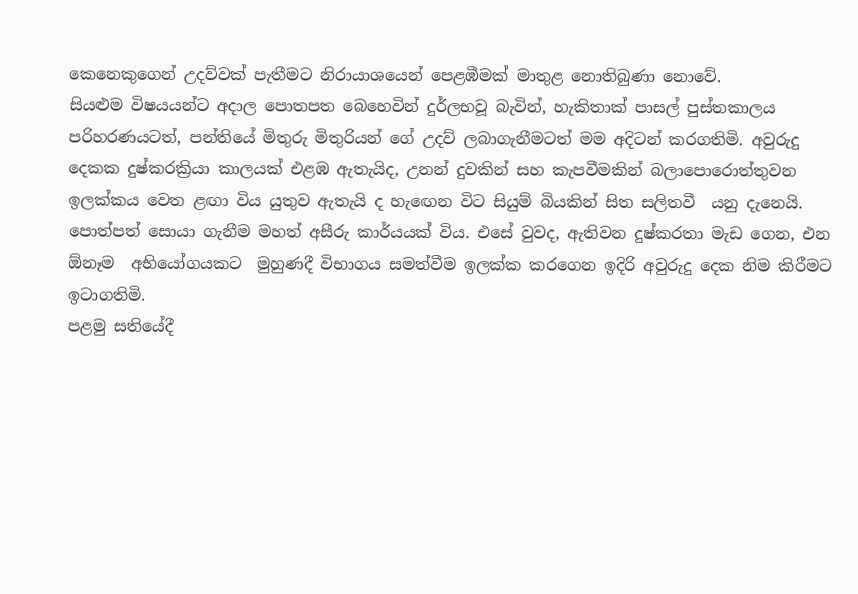කෙනෙකුගෙන් උදව්වක් පැතීමට නිරායාශයෙන් පෙළඹීමක් මාතුළ නොතිබුණා නොවේ.
සියළුම විෂයයන්ට අදාල පොතපත බෙහෙවින් දුර්ලභවූ බැවින්, හැකිතාක් පාසල් පුස්තකාලය පරිහරණයටත්, පන්තියේ මිතුරු මිතුරියන් ගේ උදව් ලබාගැනීමටත් මම අදිටන් කරගතිමි. අවුරුදු දෙකක දුෂ්කරක්‍රියා කාලයක් එළඹ ඇතැයිද, උනන් දුවකින් සහ කැපවීමකින් බලාපොරොත්තුවන ඉලක්කය වෙත ළඟා විය යුතුව ඇතැයි ද හැඟෙන විට සියුම් බියකින් සිත සලිතවී  යනු දැනෙයි. පොත්පත් සොයා ගැනීම මහත් අසීරු කාර්යයක් විය. එසේ වුවද, ඇතිවන දුෂ්කරතා මැඩ ගෙන, එන ඕනෑම  අභියෝගයකට  මුහුණදී විභාගය සමත්වීම ඉලක්ක කරගෙන ඉදිරි අවුරුදු දෙක නිම කිරීමට ඉටාගතිමි.
පළමු සතියේදී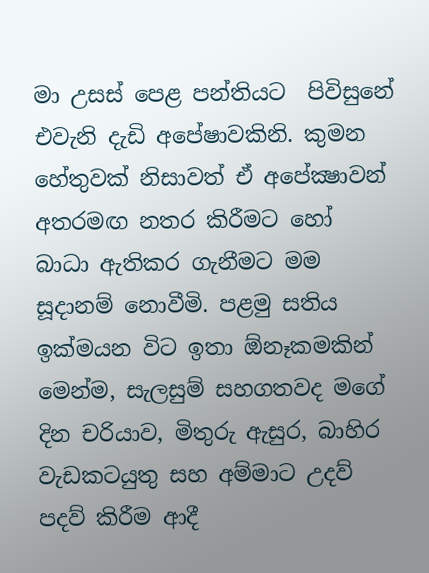මා උසස් පෙළ පන්තියට  පිවිසුනේ එවැනි දැඩි අපේෂාවකිනි. කුමන හේතුවක් නිසාවත් ඒ අපේක්‍ෂාවන් අතරමඟ නතර කිරීමට හෝ බාධා ඇතිකර ගැනීමට මම සූදානම් නොවීමි. පළමු සතිය ඉක්මයන විට ඉතා ඕනෑකමකින් මෙන්ම, සැලසුම් සහගතවද මගේ දින චරියාව, මිතුරු ඇසුර, බාහිර වැඩකටයුතු සහ අම්මාට උදව් පදව් කිරීම ආදී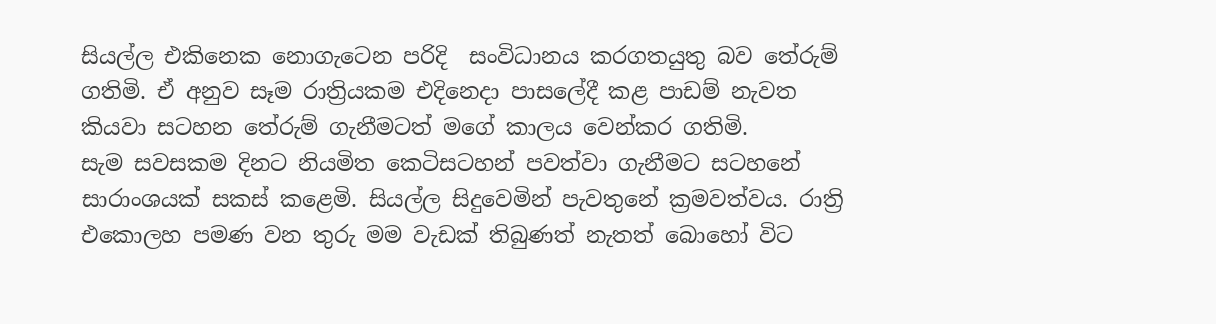සියල්ල එකිනෙක නොගැටෙන පරිදි  සංවිධානය කරගතයුතු බව තේරුම් ගතිමි. ඒ අනුව සෑම රාත්‍රියකම එදිනෙදා පාසලේදී කළ පාඩම් නැවත කියවා සටහන තේරුම් ගැනීමටත් මගේ කාලය වෙන්කර ගතිමි.
සැම සවසකම දිනට නියමිත කෙටිසටහන් පවත්වා ගැනීමට සටහනේ සාරාංශයක් සකස් කළෙමි. සියල්ල සිදුවෙමින් පැවතුනේ ක්‍රමවත්වය. රාත්‍රි එකොලහ පමණ වන තුරු මම වැඩක් තිබුණත් නැතත් බොහෝ විට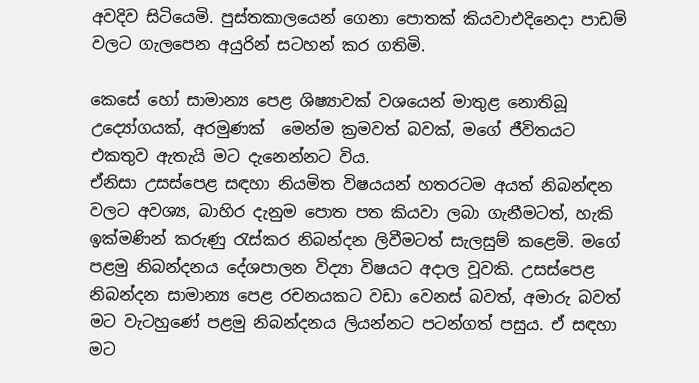අවදිව සිටියෙමි. පුස්තකාලයෙන් ගෙනා පොතක් කියවාඑදිනෙදා පාඩම් වලට ගැලපෙන අයුරින් සටහන් කර ගතිමි.

කෙසේ හෝ සාමාන්‍ය පෙළ ශිෂ්‍යාවක් වශයෙන් මාතුළ නොතිබූ උද්‍යෝගයක්, අරමුණක්  මෙන්ම ක්‍රමවත් බවක්, මගේ ජීවිතයට එකතුව ඇතැයි මට දැනෙන්නට විය.
ඒනිසා උසස්පෙළ සඳහා නියමිත විෂයයන් හතරටම අයත් නිබන්ඳන වලට අවශ්‍ය, බාහිර දැනුම පොත පත කියවා ලබා ගැනීමටත්, හැකි ඉක්මණින් කරුණු රැස්කර නිබන්දන ලිවීමටත් සැලසුම් කළෙමි. මගේ පළමු නිබන්දනය දේශපාලන විද්‍යා විෂයට අදාල වූවකි. උසස්පෙළ නිබන්දන සාමාන්‍ය පෙළ රචනයකට වඩා වෙනස් බවත්, අමාරු බවත් මට වැටහුණේ පළමු නිබන්දනය ලියන්නට පටන්ගත් පසුය. ඒ සඳහා මට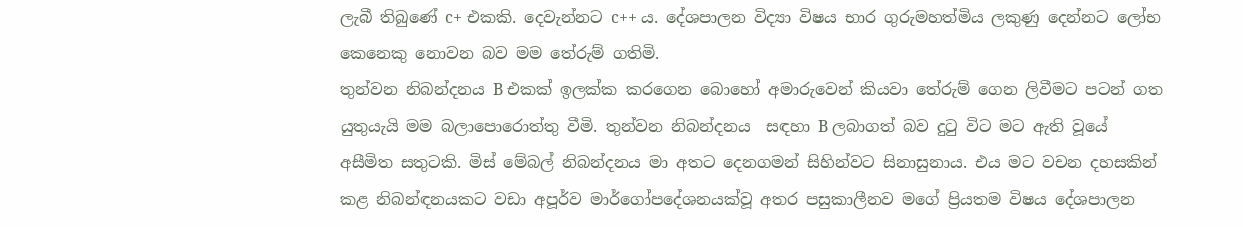ලැබී තිබුණේ c+ එකකි. දෙවැන්නට c++ ය. දේශපාලන විද්‍යා විෂය භාර ගුරුමහත්මිය ලකුණු දෙන්නට ලෝභ කෙනෙකු නොවන බව මම තේරුම් ගතිමි.
තුන්වන නිබන්දනය B එකක් ඉලක්ක කරගෙන බොහෝ අමාරුවෙන් කියවා තේරුම් ගෙන ලිවීමට පටන් ගත යුතුයැයි මම බලාපොරොත්තු වීමි. තුන්වන නිබන්දනය  සඳහා B ලබාගත් බව දුටු විට මට ඇති වූයේ අසීමිත සතුටකි. මිස් මේබල් නිබන්දනය මා අතට දෙනගමන් සිහින්වට සිනාසුනාය. එය මට වචන දහසකින් කළ නිබන්ඳනයකට වඩා අපූර්ව මාර්ගෝපදේශනයක්වූ අතර පසුකාලීනව මගේ ප්‍රියතම විෂය දේශපාලන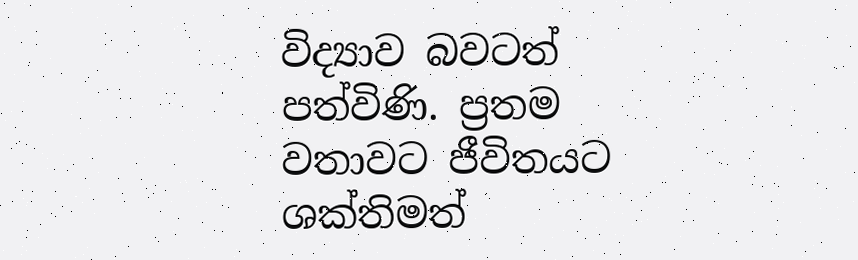විද්‍යාව බවටත් පත්විණි. ප්‍රතම වතාවට ජීවිතයට ශක්තිමත්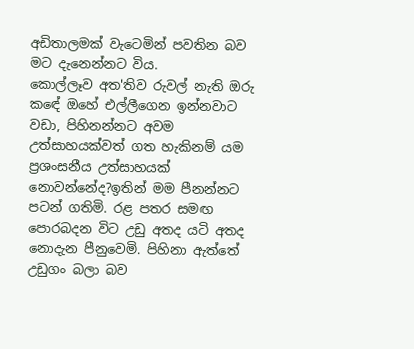අඩිතාලමක් වැටෙමින් පවතින බව මට දැනෙන්නට විය.
කොල්ලෑව අත'තිව රුවල් නැති ඔරු කඳේ ඔහේ එල්ලීගෙන ඉන්නවාට වඩා, පිහිනන්නට අවම උත්සාහයක්වත් ගත හැකිනම් යම ප්‍රශංසනීය උත්සාහයක් නොවන්නේද?ඉතින් මම පීනන්නට පටන් ගතිමි. රළ පතර සමඟ පොරබදන විට උඩු අතද යටි අතද නොදැන පීනුවෙමි. පිහිනා ඇත්තේ උඩුගං බලා බව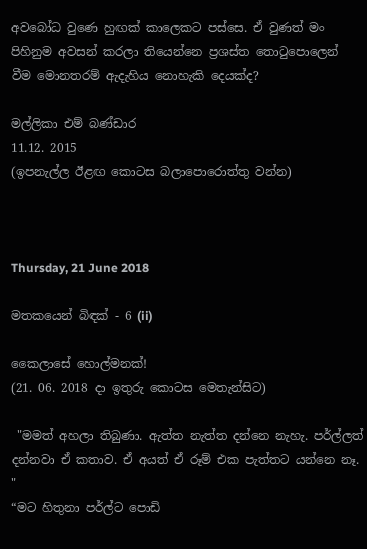අවබෝධ වුණෙ හුඟක් කාලෙකට පස්සෙ. ඒ වුණත් මං පිහිනුම අවසන් කරලා තියෙන්නෙ ප්‍රශස්ත තොටුපොලෙන් වීම මොනතරම් ඇදැහිය නොහැකි දෙයක්ද?

මල්ලිකා එම් බණ්ඩාර
11.12. 2015
(ඉපනැල්ල ඊළඟ කොටස බලාපොරොත්තු වන්න)



Thursday, 21 June 2018

මතකයෙන් බිඳක් - 6 (ii)

කෛලාසේ හොල්මනක්!
(21. 06. 2018 දා ඉතුරු කොටස මෙතැන්සිට)

 "මමත් අහලා තිබුණා. ඇත්ත නැත්ත දන්නෙ නැහැ. පර්ල්ලත් දන්නවා ඒ කතාව. ඒ අයත් ඒ රූම් එක පැත්තට යන්නෙ නෑ. "
“මට හිතුනා පර්ල්ට පොඩි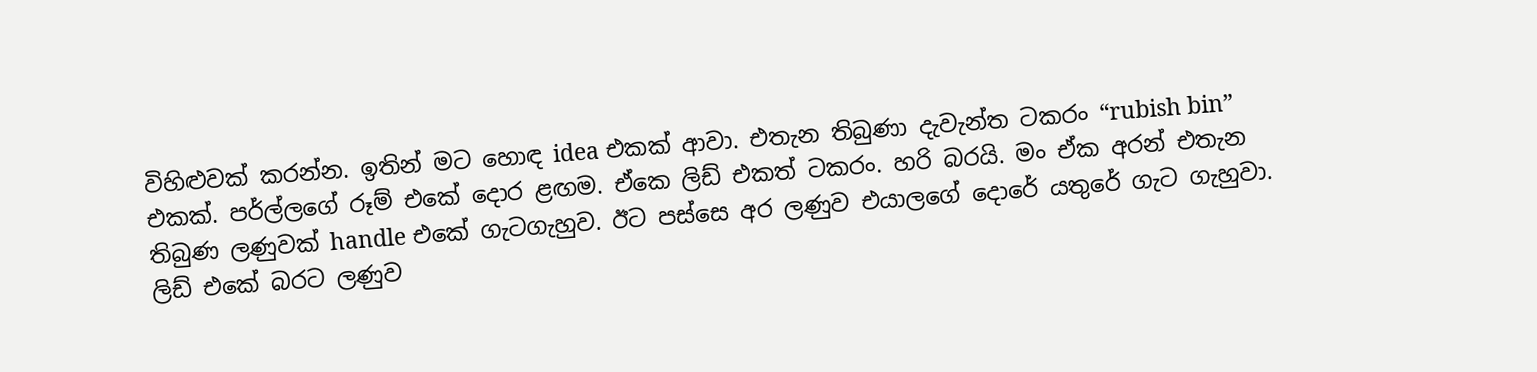විහිළුවක් කරන්න. ඉතින් මට හොඳ idea එකක් ආවා. එතැන තිබුණා දැවැන්ත ටකරං “rubish bin” එකක්. පර්ල්ලගේ රූම් එකේ දොර ළඟම. ඒකෙ ලිඩ් එකත් ටකරං. හරි බරයි. මං ඒක අරන් එතැන තිබුණ ලණුවක් handle එකේ ගැටගැහුව. ඊට පස්සෙ අර ලණුව එයාලගේ දොරේ යතුරේ ගැට ගැහුවා. ලිඩ් එකේ බරට ලණුව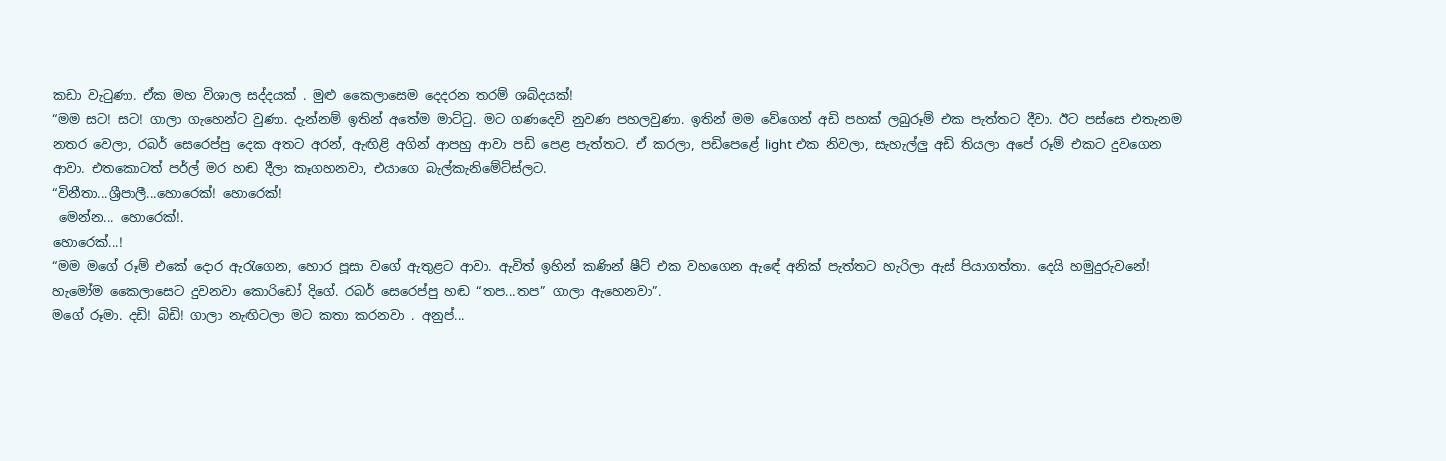කඩා වැටුණා. ඒක මහ විශාල සද්දයක් . මුළු කෛලාසෙම දෙදරන තරම් ශබ්දයක්!
“මම සට! සට! ගාලා ගැහෙන්ට වුණා. දැන්නම් ඉතින් අතේම මාට්ටු. මට ගණදෙවි නුවණ පහලවුණා. ඉතින් මම වේගෙන් අඩි පහක් ලබුරූම් එක පැත්තට දීවා. ඊට පස්සෙ එතැනම නතර වෙලා, රබර් සෙරෙප්පු දෙක අතට අරන්, ඇඟිළි අගින් ආපහු ආවා පඩි පෙළ පැත්තට. ඒ කරලා, පඩිපෙළේ light එක නිවලා, සැහැල්ලු අඩි තියලා අපේ රූම් එකට දුවගෙන ආවා. එතකොටත් පර්ල් මර හඬ දීලා කෑගහනවා, එයාගෙ බැල්කැනිමේට්‍ස්ලට.
“විනීතා...ශ්‍රීපාලී...හොරෙක්! හොරෙක්!
 මෙන්න... හොරෙක්!.
හොරෙක්...!
“මම මගේ රූම් එකේ දොර ඇරැගෙන, හොර පූසා වගේ ඇතුළට ආවා. ඇවිත් ඉහින් කණින් ෂීට් එක වහගෙන ඇඳේ අනික් පැත්තට හැරිලා ඇස් පියාගත්තා. දෙයි හමුදුරුවනේ! හැමෝම කෛලාසෙට දුවනවා කොරිඩෝ දිගේ. රබර් සෙරෙප්පු හඬ “තප...තප” ගාලා ඇහෙනවා”.
මගේ රූමා. දඩි! බිඩි! ගාලා නැඟිටලා මට කතා කරනවා . අනුප්...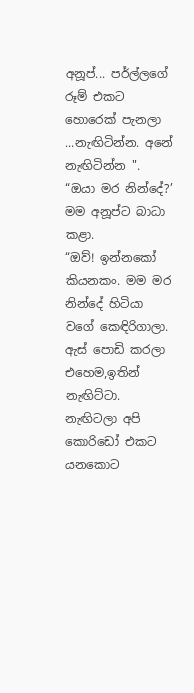අනූප්... පර්ල්ලගේ රූම් එකට හොරෙක් පැනලා ...නැඟිටින්න. අනේ  නැඟිටින්න ".
“ඔයා මර නින්දේ?’ මම අනූප්ට බාධා කළා.
“ඔව්! ඉන්නකෝ කියනකං. මම මර නින්දේ හිටියා වගේ කෙඳිරිගාලා. ඇස් පොඩි කරලා එහෙම,ඉතින් නැඟිට්ටා. නැඟිටලා අපි කොරිඩෝ එකට යනකොට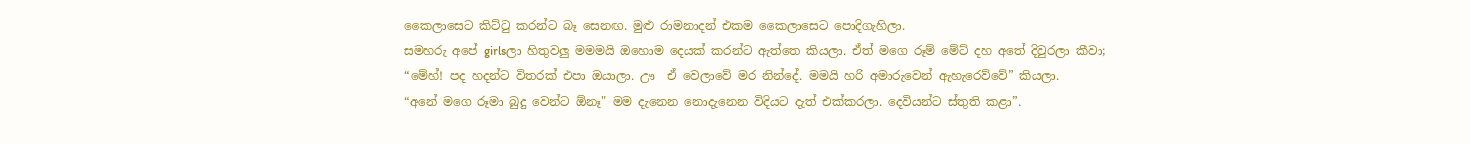කෛලාසෙට කිට්ටු කරන්ට බෑ සෙනඟ. මුළු රාමනාදන් එකම කෛලාසෙට පොදිගැහිලා.
සමහරු අපේ girlsලා හිතුවලු මමමයි ඔහොම දෙයක් කරන්ට ඇත්තෙ කියලා. ඒත් මගෙ රූම් මේට් දහ අතේ දිවුරලා කීවා;
“මේහ්! පද හදන්ට විතරක් එපා ඔයාලා. ඌ  ඒ වෙලාවේ මර නින්දේ. මමයි හරි අමාරුවෙන් ඇහැරෙව්වේ” කියලා.
“අනේ මගෙ රූමා බුදු වෙන්ට ඕනෑ" මම දැනෙන නොදැනෙන විදියට දැත් එක්කරලා. දෙවියන්ට ස්තුති කළා”.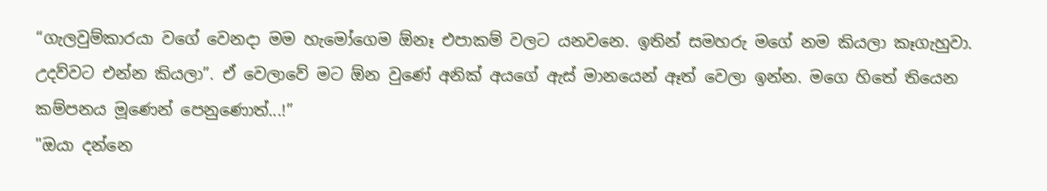“ගැලවුම්කාරයා වගේ වෙනදා මම හැමෝගෙම ඕනෑ එපාකම් වලට යනවනෙ. ඉතින් සමහරු මගේ නම කියලා කෑගැහුවා. උදව්වට එන්න කියලා”. ඒ වෙලාවේ මට ඕන වුණේ අනික් අයගේ ඇස් මානයෙන් ඈත් වෙලා ඉන්න. මගෙ හිතේ තියෙන කම්පනය මූණෙන් පෙනුණොත්...!”
"ඔයා දන්නෙ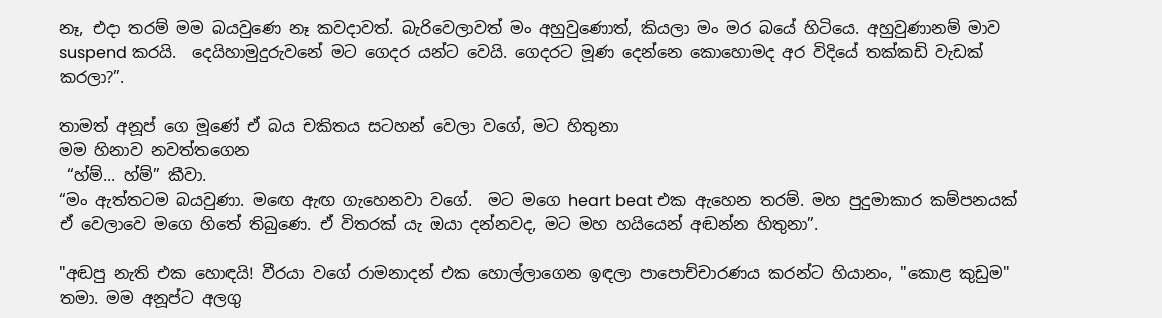නෑ, එදා තරම් මම බයවුණෙ නෑ කවදාවත්. බැරිවෙලාවත් මං අහුවුණොත්, කියලා මං මර බයේ හිටියෙ. අහුවුණානම් මාව suspend කරයි.  දෙයිහාමුදුරුවනේ මට ගෙදර යන්ට වෙයි. ගෙදරට මූණ දෙන්නෙ කොහොමද අර විදියේ තක්කඩි වැඩක් කරලා?”.

තාමත් අනූප් ගෙ මූණේ ඒ බය චකිතය සටහන් වෙලා වගේ, මට හිතුනා
මම හිනාව නවත්තගෙන
 “හ්ම්... හ්ම්” කීවා.
“මං ඇත්තටම බයවුණා. මඟෙ ඇඟ ගැහෙනවා වගේ.  මට මගෙ heart beat එක ඇහෙන තරම්. මහ පුදුමාකාර කම්පනයක් ඒ වෙලාවෙ මගෙ හිතේ තිබුණෙ. ඒ විතරක් යැ ඔයා දන්නවද, මට මහ හයියෙන් අඬන්න හිතුනා”.

"අඬපු නැති එක හොඳයි! වීරයා වගේ රාමනාදන් එක හොල්ලාගෙන ඉඳලා පාපොච්චාරණය කරන්ට හියානං, "කොළ කුඩුම" තමා. මම අනූප්ට අලගු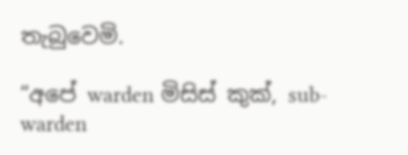තැබුවෙමි.

“අපේ warden මිසිස් කුක්, sub-warden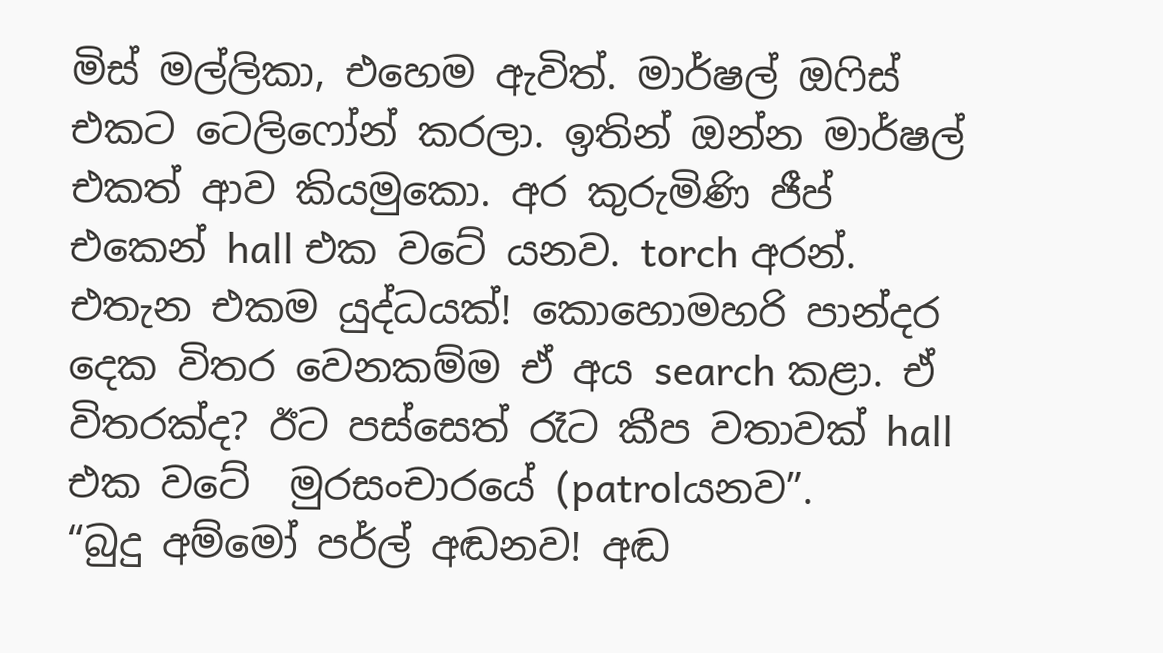මිස් මල්ලිකා, එහෙම ඇවිත්. මාර්ෂල් ඔෆිස් එකට ටෙලිෆෝන් කරලා. ඉතින් ඔන්න මාර්ෂල් එකත් ආව කියමුකො. අර කුරුමිණි ජීප් එකෙන් hall එක වටේ යනව. torch අරන්. එතැන එකම යුද්ධයක්! කොහොමහරි පාන්දර දෙක විතර වෙනකම්ම ඒ අය search කළා. ඒ විතරක්ද? ඊට පස්සෙත් රෑට කීප වතාවක් hall එක වටේ  මුරසංචාරයේ (patrolයනව”.
“බුදු අම්මෝ පර්ල් අඬනව! අඬ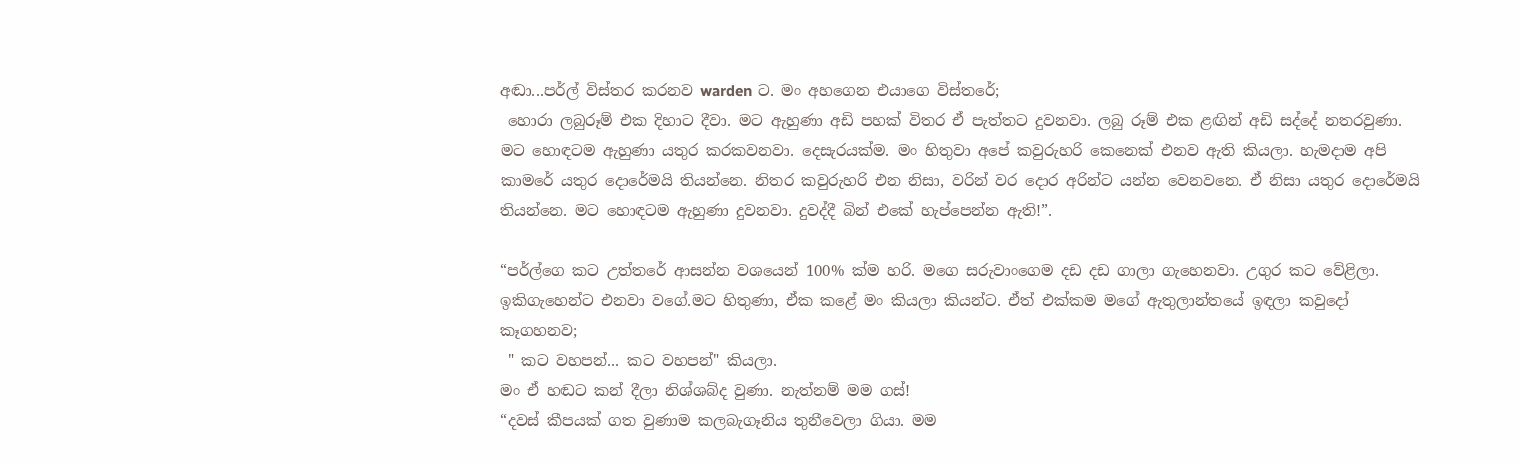අඬා...පර්ල් විස්තර කරනව warden ට. මං අහගෙන එයාගෙ විස්තරේ;
 හොරා ලබුරූම් එක දිහාට දීවා. මට ඇහුණා අඩි පහක් විතර ඒ පැත්තට දුවනවා. ලබු රූම් එක ළඟින් අඩි සද්දේ නතරවුණා. මට හොඳටම ඇහුණා යතුර කරකවනවා. දෙසැරයක්ම. මං හිතුවා අපේ කවුරුහරි කෙනෙක් එනව ඇති කියලා. හැමදාම අපි කාමරේ යතුර දොරේමයි තියන්නෙ. නිතර කවුරුහරි එන නිසා, වරින් වර දොර අරින්ට යන්න වෙනවනෙ. ඒ නිසා යතුර දොරේමයි තියන්නෙ. මට හොඳටම ඇහුණා දුවනවා. දුවද්දී බින් එකේ හැප්පෙන්න ඇති!”.

“පර්ල්ගෙ කට උත්තරේ ආසන්න වශයෙන් 100% ක්ම හරි. මගෙ සරුවාංගෙම දඩ දඩ ගාලා ගැහෙනවා. උගුර කට වේළිලා. ඉකිගැහෙන්ට එනවා වගේ.මට හිතුණා, ඒක කළේ මං කියලා කියන්ට. ඒත් එක්කම මගේ ඇතුලාන්තයේ ඉඳලා කවුදෝ කෑගහනව;
 " කට වහපන්... කට වහපන්" කියලා.
මං ඒ හඬට කන් දීලා නිශ්ශබ්ද වුණා. නැත්නම් මම ගස්!
“දවස් කීපයක් ගත වුණාම කලබැගෑනිය තුනීවෙලා ගියා. මම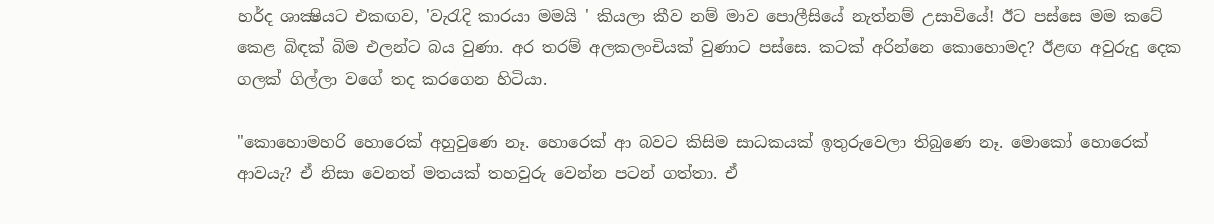හර්ද ශාක්‍ෂියට එකඟව, 'වැරැදි කාරයා මමයි ' කියලා කීව නම් මාව පොලීසියේ නැත්නම් උසාවියේ! ඊට පස්සෙ මම කටේ කෙළ බිඳක් බිම එලන්ට බය වුණා. අර තරම් අලකලංචියක් වුණාට පස්සෙ. කටක් අරින්නෙ කොහොමද? ඊළඟ අවුරුදු දෙක ගලක් ගිල්ලා වගේ තද කරගෙන හිටියා.

"කොහොමහරි හොරෙක් අහුවුණෙ නෑ. හොරෙක් ආ බවට කිසිම සාධකයක් ඉතුරුවෙලා තිබුණෙ නෑ. මොකෝ හොරෙක් ආවයැ? ඒ නිසා වෙනත් මතයක් තහවුරු වෙන්න පටන් ගත්තා. ඒ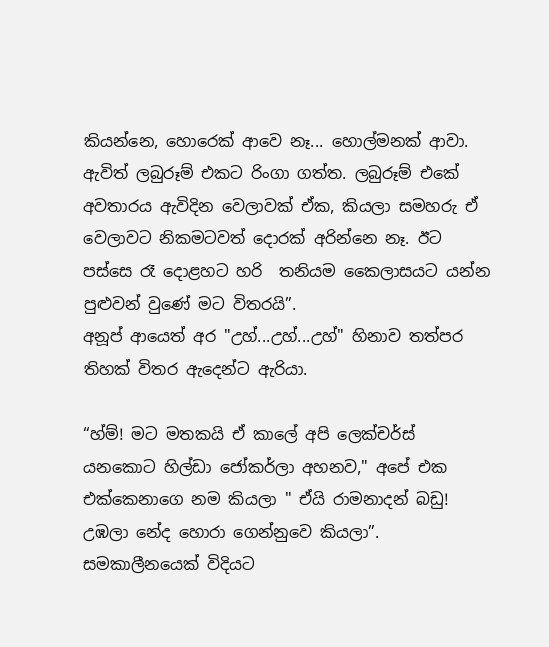කියන්නෙ, හොරෙක් ආවෙ නෑ... හොල්මනක් ආවා. ඇවිත් ලබුරූම් එකට රිංගා ගත්ත. ලබුරූම් එකේ අවතාරය ඇවිදින වෙලාවක් ඒක, කියලා සමහරු ඒ වෙලාවට නිකමටවත් දොරක් අරින්නෙ නෑ. ඊට පස්සෙ රෑ දොළහට හරි  තනියම කෛලාසයට යන්න පුළුවන් වුණේ මට විතරයි”.
අනූප් ආයෙත් අර "උහ්...උහ්...උහ්" හිනාව තත්පර තිහක් විතර ඇදෙන්ට ඇරියා.

“හ්ම්! මට මතකයි ඒ කාලේ අපි ලෙක්චර්ස් යනකොට හිල්ඩා ජෝකර්ලා අහනව," අපේ එක එක්කෙනාගෙ නම කියලා " ඒයි රාමනාදන් බඩු! උඹලා නේද හොරා ගෙන්නුවෙ කියලා”.
සමකාලීනයෙක් විදියට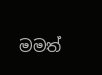මමත්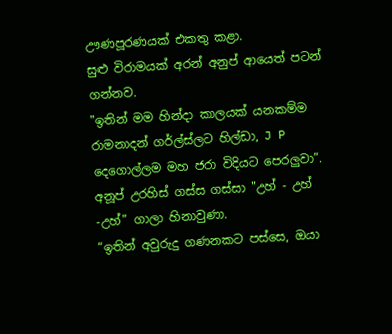ඌණපූරණයක් එකතු කළා.
සුළු විරාමයක් අරන් අනුප් ආයෙත් පටන් ගන්නව.
"ඉතින් මම හින්දා කාලයක් යනකම්ම රාමනාදන් ගර්ල්ස්ලට හිල්ඩා, J P දෙගොල්ලම මහ ජරා විදියට පෙරලුවා”.
අනූප් උරහිස් ගස්ස ගස්සා "උහ් - උහ් -උහ්" ගාලා හිනාවුණා.
“ඉතින් අවුරුදු ගණනකට පස්සෙ, ඔයා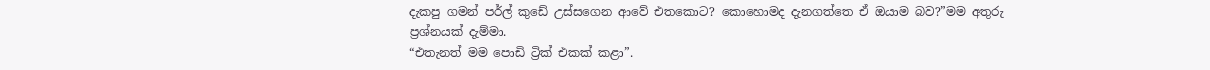දැකපු ගමන් පර්ල් කුඩේ උස්සගෙන ආවේ එතකොට? කොහොමද දැනගත්තෙ ඒ ඔයාම බව?”මම අතුරු ප්‍රශ්නයක් දැම්මා.
“එතැනත් මම පොඩි ට්‍රික් එකක් කළා”.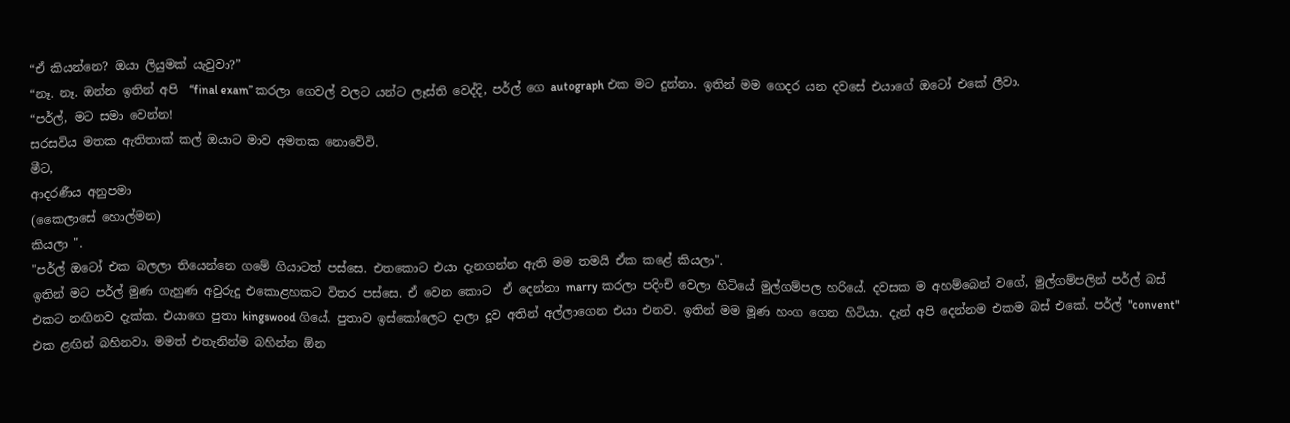“ඒ කියන්නෙ? ඔයා ලියුමක් යැවුවා?”
“නෑ. නෑ. ඔන්න ඉතින් අපි  “final exam” කරලා ගෙවල් වලට යන්ට ලෑස්ති වෙද්දි, පර්ල් ගෙ autograph එක මට දුන්නා. ඉතින් මම ගෙදර යන දවසේ එයාගේ ඔටෝ එකේ ලීවා.
“පර්ල්, මට සමා වෙන්න!
සරසවිය මතක ඇතිතාක් කල් ඔයාට මාව අමතක නොවේවි.
මීට,
ආදරණීය අනුපමා
(කෛලාසේ හොල්මන)
කියලා ".
"පර්ල් ඔටෝ එක බලලා තියෙන්නෙ ගමේ ගියාටත් පස්සෙ. එතකොට එයා දැනගන්න ඇති මම තමයි ඒක කළේ කියලා".
ඉතින් මට පර්ල් මුණ ගැහුණ අවුරුදු එකොළහකට විතර පස්සෙ. ඒ වෙන කොට  ඒ දෙන්නා marry කරලා පදිංචි වෙලා හිටියේ මුල්ගම්පල හරියේ. දවසක ම අහම්බෙන් වගේ, මුල්ගම්පලින් පර්ල් බස් එකට නඟිනව දැක්ක. එයාගෙ පුතා kingswood ගියේ. පුතාව ඉස්කෝලෙට දාලා දූව අතින් අල්ලාගෙන එයා එනව. ඉතින් මම මූණ හංග ගෙන හිටියා. දැන් අපි දෙන්නම එකම බස් එකේ. පර්ල් "convent" එක ළඟින් බහිනවා. මමත් එතැනින්ම බහින්න ඕන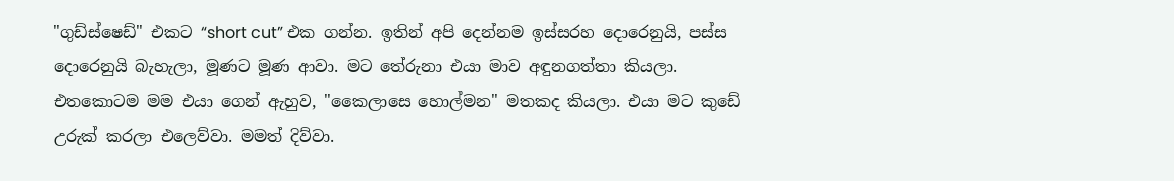"ගුඩ්ස්ෂෙඩ්" එකට “short cut” එක ගන්න. ඉතින් අපි දෙන්නම ඉස්සරහ දොරෙනුයි, පස්ස දොරෙනුයි බැහැලා, මූණට මූණ ආවා. මට තේරුනා එයා මාව අඳුනගත්තා කියලා.
එතකොටම මම එයා ගෙන් ඇහුව, "කෛලාසෙ හොල්මන" මතකද කියලා. එයා මට කුඩේ උරුක් කරලා එලෙව්වා. මමත් දිව්වා.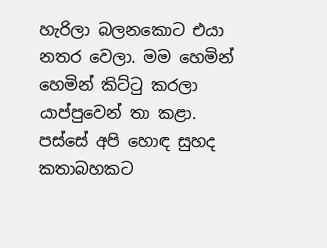හැරිලා බලනකොට එයා නතර වෙලා. මම හෙමින් හෙමින් කිට්ටු කරලා යාප්පුවෙන් තා කළා. පස්සේ අපි හොඳ සුහද කතාබහකට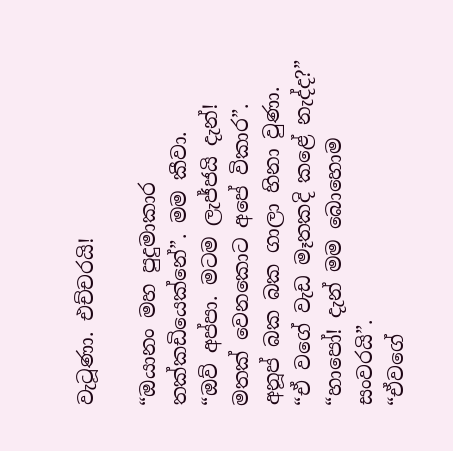වැටූණා. එච්චරයි!

“ඔයානං මහ පුදුමාකාර තක්කඩියෙක්නේ”. මම කීවා.
“ඔව් අප්පා. මටම ලැජ්ජයි දැන්! මතක් වෙනකොට අපේ විකාර”. අනූප් බක බක ගාලා හිනා වුණා.
“ඒ වගේ වැඩ මෑතකදි කළේ නැද්ද?”
“හාපෝ! දැන් මම බොහොම සංවරයි”.
“ඒවගේ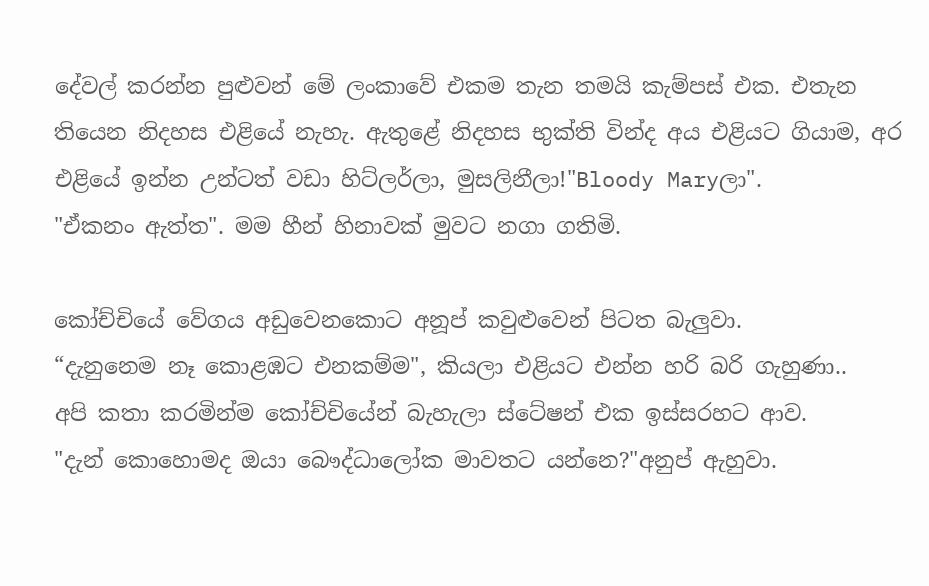දේවල් කරන්න පුළුවන් මේ ලංකාවේ එකම තැන තමයි කැම්පස් එක. එතැන තියෙන නිදහස එළියේ නැහැ. ඇතුළේ නිදහස භුක්ති වින්ද අය එළියට ගියාම, අර එළියේ ඉන්න උන්ටත් වඩා හිට්ලර්ලා, මුසලිනීලා!"Bloody Maryලා".
"ඒකනං ඇත්ත". මම හීන් හිනාවක් මුවට නගා ගතිමි.

කෝච්චියේ වේගය අඩුවෙනකොට අනූප් කවුළුවෙන් පිටත බැලුවා.
“දැනුනෙම නෑ කොළඹට එනකම්ම", කියලා එළියට එන්න හරි බරි ගැහුණා..
අපි කතා කරමින්ම කෝච්චියේන් බැහැලා ස්ටේෂන් එක ඉස්සරහට ආව.
"දැන් කොහොමද ඔයා බෞද්ධාලෝක මාවතට යන්නෙ?"අනුප් ඇහුවා.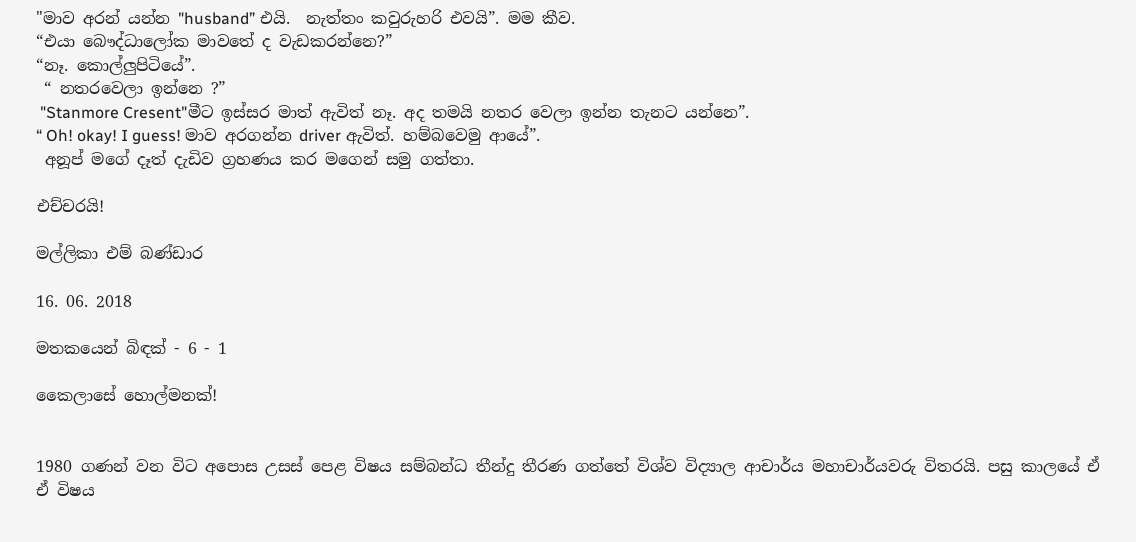"මාව අරන් යන්න "husband” එයි.  නැත්තං කවුරුහරි එවයි”. මම කීව.
“එයා බෞද්ධාලෝක මාවතේ ද වැඩකරන්නෙ?”
“නෑ. කොල්ලුපිටියේ”.
 “ නතරවෙලා ඉන්නෙ ?”
 "Stanmore Cresent"මීට ඉස්සර මාත් ඇවිත් නෑ. අද තමයි නතර වෙලා ඉන්න තැනට යන්නෙ”.
“ Oh! okay! I guess! මාව අරගන්න driver ඇවිත්. හම්බවෙමු ආයේ”.
 අනූප් මගේ දෑත් දැඩිව ග්‍රහණය කර මගෙන් සමු ගත්තා.

එච්චරයි!

මල්ලිකා එම් බණ්ඩාර

16. 06. 2018

මතකයෙන් බිඳක් - 6 - 1

කෛලාසේ හොල්මනක්!


1980 ගණන් වන විට අපොස උසස් පෙළ විෂය සම්බන්ධ තීන්දු තීරණ ගත්තේ විශ්ව විද්‍යාල ආචාර්ය මහාචාර්යවරු විතරයි. පසු කාලයේ ඒ ඒ විෂය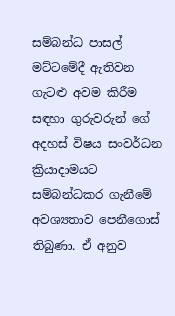සම්බන්ධ පාසල් මට්ටමේදී ඇතිවන ගැටළු අවම කිරීම සඳහා ගුරුවරුන් ගේ අදහස් විෂය සංවර්ධන ක්‍රියාදාමයට  සම්බන්ධකර ගැනීමේ අවශ්‍යතාව පෙනීගොස් තිබුණා. ඒ අනුව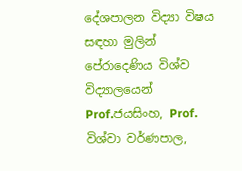දේශපාලන විද්‍යා විෂය සඳහා මුලින් පේරාදෙණිය විශ්ව විද්‍යාලයෙන් Prof.ජයසිංහ, Prof. විශ්වා වර්ණපාල,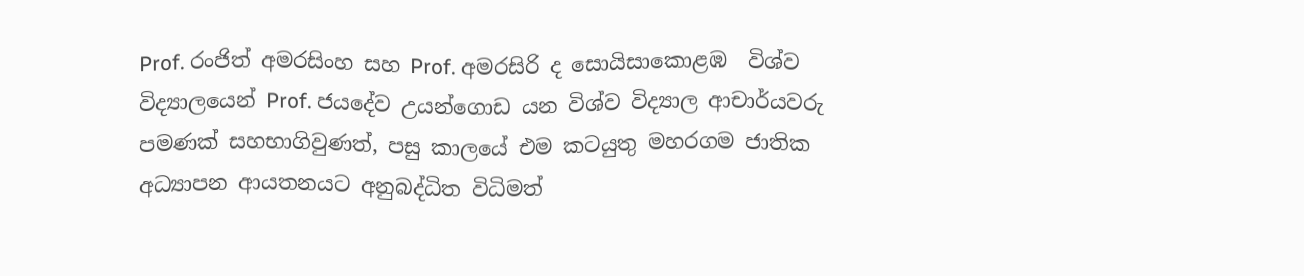Prof. රංජිත් අමරසිංහ සහ Prof. අමරසිරි ද සොයිසාකොළඹ  විශ්ව විද්‍යාලයෙන් Prof. ජයදේව උයන්ගොඩ යන විශ්ව විද්‍යාල ආචාර්යවරු පමණක් සහභාගිවුණත්, පසු කාලයේ එම කටයුතු මහරගම ජාතික අධ්‍යාපන ආයතනයට අනුබද්ධිත විධිමත්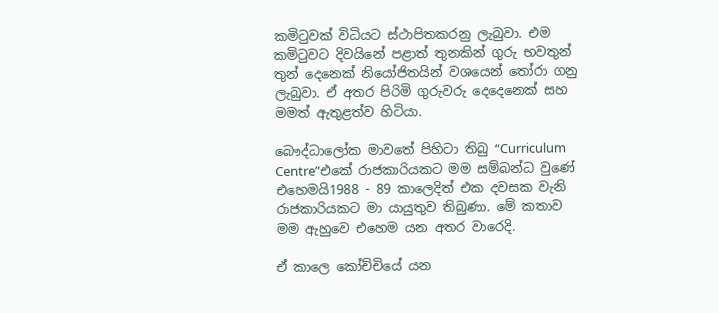කමිටුවක් විධියට ස්ථාපිතකරනු ලැබුවා. එම කමිටුවට දිවයිනේ පළාත් තුනකින් ගුරු භවතුන් තුන් දෙනෙක් නියෝජිතයින් වශයෙන් තෝරා ගනු ලැබුවා. ඒ අතර පිරිමි ගුරුවරු දෙදෙනෙක් සහ මමත් ඇතුළත්ව හිටියා.

බෞද්ධාලෝක මාවතේ පිහිටා තිබු “Curriculum Centre”එකේ රාජකාරියකට මම සම්බන්ධ වුණේ එහෙමයි1988 - 89 කාලෙදිත් එක දවසක වැනි රාජකාරියකට මා යායුතුව තිබුණා. මේ කතාව මම ඇහුවෙ එහෙම යන අතර වාරෙදි.

ඒ කාලෙ කෝච්චියේ යන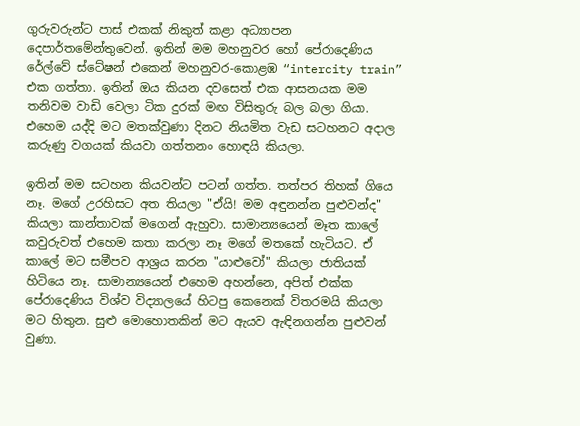ගුරුවරුන්ට පාස් එකක් නිකුත් කළා අධ්‍යාපන දෙපාර්තමේන්තුවෙන්. ඉතින් මම මහනුවර හෝ පේරාදෙණිය රේල්වේ ස්ටේෂන් එකෙන් මහනුවර-කොළඹ “intercity train” එක ගත්තා. ඉතින් ඔය කියන දවසෙත් එක ආසනයක මම තනිවම වාඩි වෙලා ටික දුරක් මඟ විසිතුරු බල බලා ගියා. එහෙම යද්දි මට මතක්වුණා දිනට නියමිත වැඩ සටහනට අදාල කරුණු වගයක් කියවා ගත්තනං හොඳයි කියලා.

ඉතින් මම සටහන කියවන්ට පටන් ගත්ත. තත්පර තිහක් ගියෙ නෑ. මගේ උරහිසට අත තියලා "ඒයි! මම අඳුනන්න පුළුවන්ද" කියලා කාන්තාවක් මගෙන් ඇහුවා. සාමාන්‍යයෙන් මෑත කාලේ කවුරුවත් එහෙම කතා කරලා නෑ මගේ මතකේ හැටියට. ඒ කාලේ මට සමීපව ආශ්‍රය කරන "යාළුවෝ" කියලා ජාතියක් හිටියෙ නෑ. සාමාන්‍යයෙන් එහෙම අහන්නෙ, අපිත් එක්ක පේරාදෙණිය විශ්ව විද්‍යාලයේ හිටපු කෙනෙක් විතරමයි කියලා මට හිතුන. සුළු මොහොතකින් මට ඇයව ඇඳිනගන්න පුළුවන් වුණා.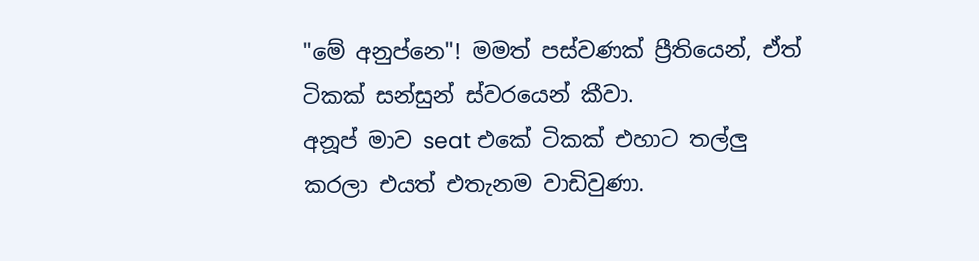"මේ අනුප්නෙ"! මමත් පස්වණක් ප්‍රීතියෙන්, ඒත් ටිකක් සන්සුන් ස්වරයෙන් කීවා.
අනූප් මාව seat එකේ ටිකක් එහාට තල්ලු කරලා එයත් එතැනම වාඩිවුණා.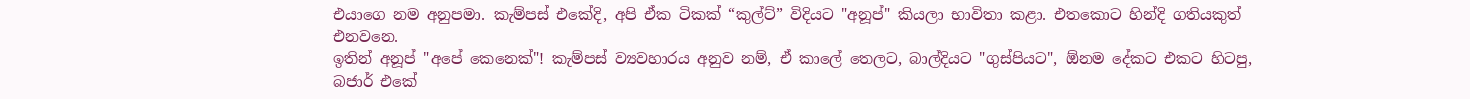එයාගෙ නම අනුපමා. කැම්පස් එකේදි, අපි ඒක ටිකක් “කුල්ට්” විදියට "අනූප්" කියලා භාවිතා කළා. එතකොට හින්දි ගතියකුත් එනවනෙ.
ඉතින් අනූප් "අපේ කෙනෙක්"! කැම්පස් ව්‍යවහාරය අනුව නම්, ඒ කාලේ තෙලට, බාල්දියට "ගුස්පියට", ඕනම දේකට එකට හිටපු, බජාර් එකේ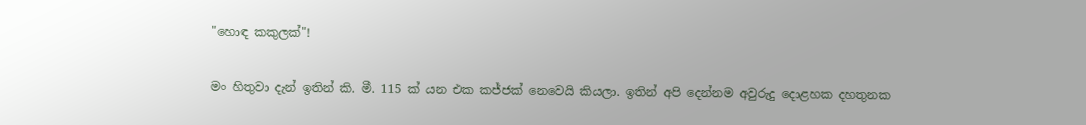"හොඳ කකුලක්"!

මං හිතුවා දැන් ඉතින් කි. මී. 115 ක් යන එක කජ්ජක් නෙවෙයි කියලා. ඉතින් අපි දෙන්නම අවුරුදු දොළහක දහතුනක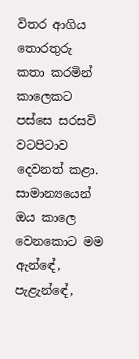විතර ආගිය තොරතුරු කතා කරමින් කාලෙකට පස්සෙ සරසවි වටපිටාව දෙවනත් කළා. සාමාන්‍යයෙන් ඔය කාලෙ වෙනකොට මම ඇන්ඳේ, පැළැන්ඳේ,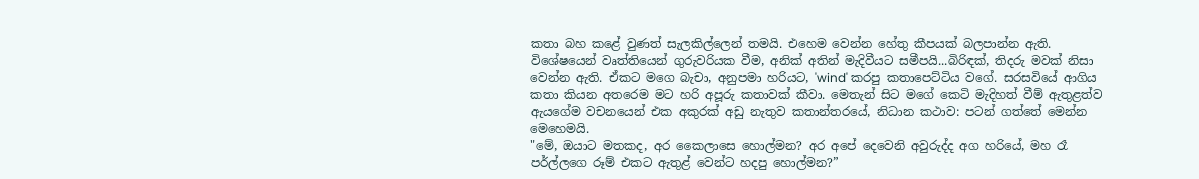කතා බහ කළේ වුණත් සැලකිල්ලෙන් තමයි. එහෙම වෙන්න හේතු කීපයක් බලපාන්න ඇති. විශේෂයෙන් වෘත්තියෙන් ගුරුවරියක වීම, අනික් අතින් මැදිවීයට සමීපයි...බිරිඳක්, තිදරු මවක් නිසා වෙන්න ඇති. ඒකට මගෙ බැචා, අනුපමා හරියට, 'wind' කරපු කතාපෙට්ටිය වගේ. සරසවියේ ආගිය කතා කියන අතරෙම මට හරි අපූරු කතාවක් කීවා. මෙතැන් සිට මගේ කෙටි මැදිහත් වීම් ඇතුළත්ව ඇයගේම වචනයෙන් එක අකුරක් අඩු නැතුව කතාන්තරයේ, නිධාන කථාව: පටන් ගත්තේ මෙන්න මෙහෙමයි.
"මේ, ඔයාට මතකද, අර කෛලාසෙ හොල්මන? අර අපේ දෙවෙනි අවුරුද්ද අග හරියේ, මහ රෑ පර්ල්ලගෙ රූම් එකට ඇතුළ් වෙන්ට හදපු හොල්මන?”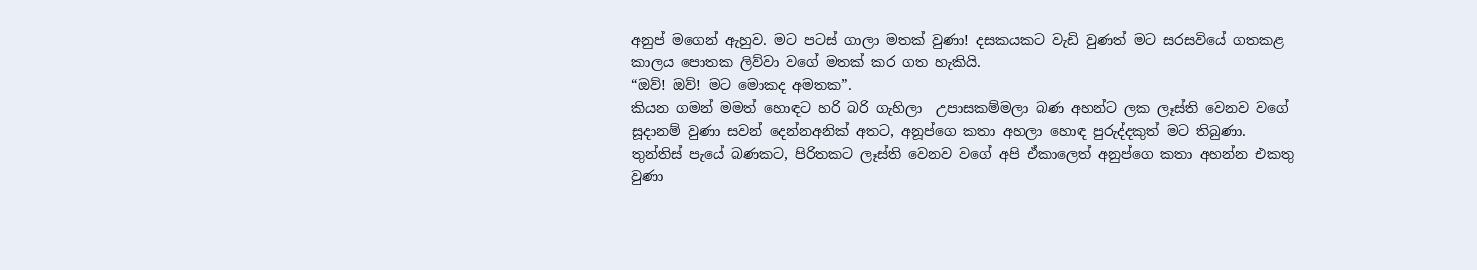අනුප් මගෙන් ඇහුව. මට පටස් ගාලා මතක් වුණා! දසකයකට වැඩි වුණත් මට සරසවියේ ගතකළ කාලය පොතක ලිව්වා වගේ මතක් කර ගත හැකියි.
“ඔව්! ඔව්! මට මොකද අමතක”.
කියන ගමන් මමත් හොඳට හරි බරි ගැහිලා  උපාසකම්මලා බණ අහන්ට ලක ලෑස්ති වෙනව වගේ සූදානම් වුණා සවන් දෙන්නඅනික් අතට, අනූප්ගෙ කතා අහලා හොඳ පුරුද්දකුත් මට තිබුණා. තුන්තිස් පැයේ බණකට, පිරිතකට ලෑස්ති වෙනව වගේ අපි ඒකාලෙත් අනුප්ගෙ කතා අහන්න එකතු වුණා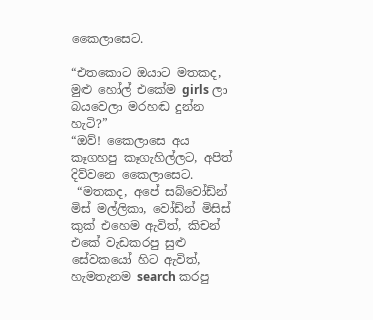කෛලාසෙට.

“එතකොට ඔයාට මතකද, මුළු හෝල් එකේම girls ලා බයවෙලා මරහඬ දුන්න හැටි?”
“ඔව්! කෛලාසෙ අය කෑගහපු කෑගැහිල්ලට, අපිත් දිව්වනෙ කෛලාසෙට.
 “මතකද, අපේ සබ්වෝඩ්න් මිස් මල්ලිකා, වෝඩ්න් මිසිස් කුක් එහෙම ඇවිත්, කිචන් එකේ වැඩකරපු සුළු සේවකයෝ හිට ඇවිත්, හැමතැනම search කරපු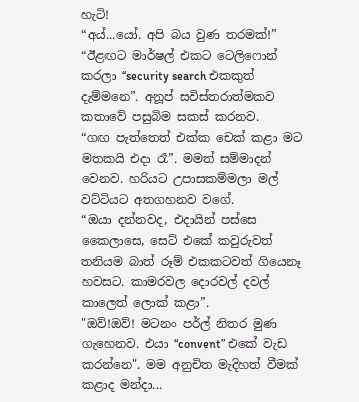හැටි!
“අය්...යෝ. අපි බය වුණ තරමක්!”
“ඊළඟට මාර්ෂල් එකට ටෙලිෆොන් කරලා “security search එකකුත් දැම්මනෙ”. අනූප් සවිස්තරාත්මකව කතාවේ පසුබිම සකස් කරනව.
“ගඟ පැත්තෙත් එක්ක චෙක් කළා මට මතකයි එදා රෑ”. මමත් සම්මාදන් වෙනව. හරියට උපාසකම්මලා මල් වට්ටියට අතගහනව වගේ.
“ඔයා දන්නවද, එදායින් පස්සෙ කෛලාසෙ, සෙට් එකේ කවුරුවත් තනියම බාත්‍ රූම් එකකටවත් ගියෙනෑ හවසට. කාමරවල දොරවල් දවල් කාලෙත් ලොක් කළා”.
"ඔව්!ඔව්! මටනං පර්ල් නිතර මුණ ගැහෙනව. එයා “convent” එකේ වැඩ කරන්නෙ". මම අනුචිත මැදිහත් වීමක් කළාද මන්දා...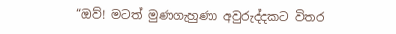“ඔව්! මටත් මුණගැහුණා අවුරුද්දකට විතර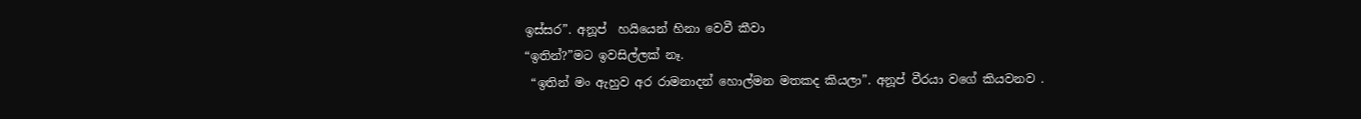ඉස්සර”. අනූප්  හයියෙන් හිනා වෙවී කීවා
“ඉතින්?”මට ඉවසිල්ලක් නෑ.
 “ඉතින් මං ඇහුව අර රාමනාදන් හොල්මන මතකද කියලා”. අනූප් වීරයා වගේ කියවනව .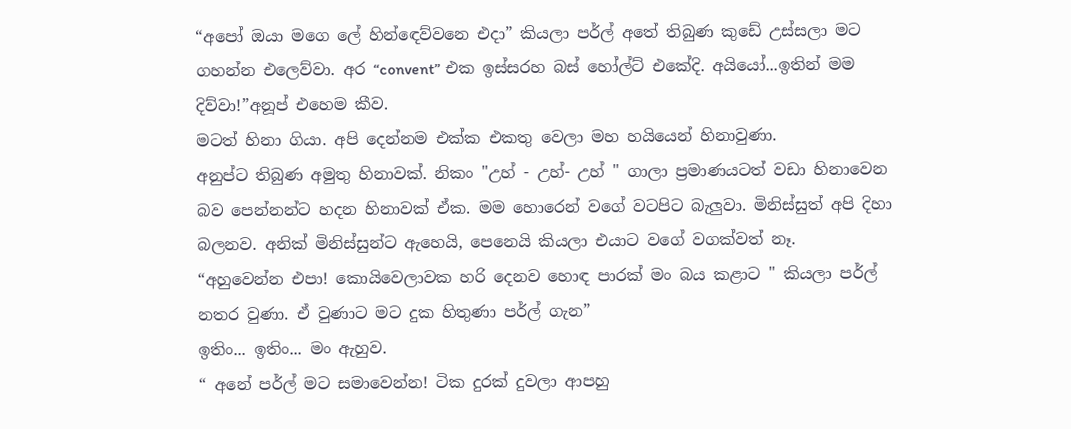“අපෝ ඔයා මගෙ ලේ හින්ඳෙව්වනෙ එදා” කියලා පර්ල් අතේ තිබුණ කුඩේ උස්සලා මට ගහන්න එලෙව්වා. අර “convent” එක ඉස්සරහ බස් හෝල්ට් එකේදි. අයියෝ...ඉතින් මම දිව්වා!”අනූප් එහෙම කීව.
මටත් හිනා ගියා. අපි දෙන්නම එක්ක එකතු වෙලා මහ හයියෙන් හිනාවුණා.
අනුප්ට තිබුණ අමුතු හිනාවක්. නිකං "උහ් - උහ්- උහ් " ගාලා ප්‍රමාණයටත් වඩා හිනාවෙන බව පෙන්නන්ට හදන හිනාවක් ඒක. මම හොරෙන් වගේ වටපිට බැලුවා. මිනිස්සුත් අපි දිහා බලනව. අනික් මිනිස්සුන්ට ඇහෙයි, පෙනෙයි කියලා එයාට වගේ වගක්වත් නෑ.
“අහුවෙන්න එපා! කොයිවෙලාවක හරි දෙනව හොඳ පාරක් මං බය කළාට " කියලා පර්ල් නතර වුණා. ඒ වුණාට මට දුක හිතුණා පර්ල් ගැන”
ඉතිං... ඉතිං... මං ඇහුව.
“ අනේ පර්ල් මට සමාවෙන්න! ටික දුරක් දුවලා ආපහු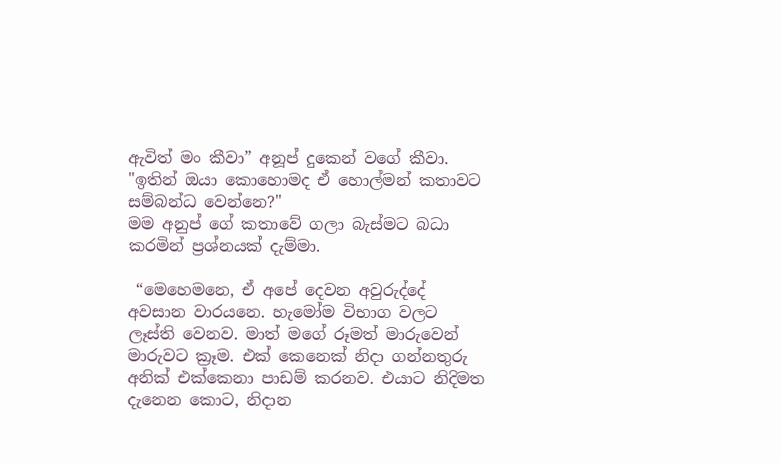ඇවිත් මං කීවා” අනූප් දුකෙන් වගේ කීවා.
"ඉතින් ඔයා කොහොමද ඒ හොල්මන් කතාවට සම්බන්ධ වෙන්නෙ?"
මම අනුප් ගේ කතාවේ ගලා බැස්මට බධා කරමින් ප්‍රශ්නයක් දැම්මා.

 “මෙහෙමනෙ, ඒ අපේ දෙවන අවුරුද්දේ අවසාන වාරයනෙ. හැමෝම විභාග වලට ලෑස්ති වෙනව. මාත් මගේ රූමත් මාරුවෙන් මාරුවට ක්‍රෑම. එක් කෙනෙක් නිදා ගන්නතුරු අනික් එක්කෙනා පාඩම් කරනව. එයාට නිදිමත දැනෙන කොට, නිදාන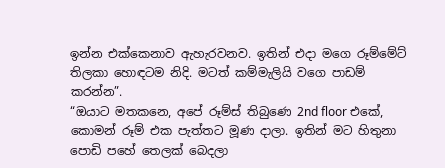ඉන්න එක්කෙනාව ඇහැරවනව. ඉතින් එදා මගෙ රූම්මේට් තිලකා හොඳටම නිදි. මටත් කම්මැලියි වගෙ පාඩම් කරන්න”.
“ඔයාට මතකනෙ, අපේ රූම්ස් තිබුණෙ 2nd floor එකේ, කොමන් රූම් එක පැත්තට මූණ දාලා. ඉතින් මට හිතුනා පොඩි පහේ තෙලක් බෙදලා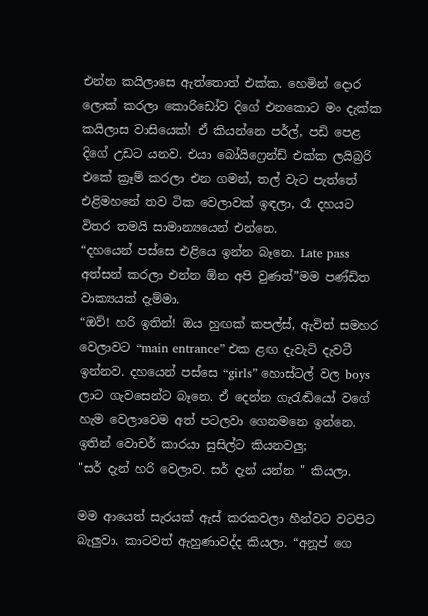එන්න කයිලාසෙ ඇත්තොත් එක්ක. හෙමින් දොර ලොක් කරලා කොරිඩෝව දිගේ එනකොට මං දැක්ක කයිලාස වාසියෙක්! ඒ කියන්නෙ පර්ල්, පඩි පෙළ දිගේ උඩට යනව. එයා බෝයිෆ්‍රෙන්ඩ් එක්ක ලයිබ්‍රරි එකේ ක්‍රෑම් කරලා එන ගමන්, තල් වැට පැත්තේ එළිමහනේ තව ටික වෙලාවක් ඉඳලා, රෑ දහයට විතර තමයි සාමාන්‍යයෙන් එන්නෙ.
“දහයෙන් පස්සෙ එළියෙ ඉන්න බෑනෙ. Late pass අත්සන් කරලා එන්න ඕන අපි වුණත්”මම පණ්ඩිත වාක්‍යයක් දැම්මා.
“ඔව්! හරි ඉතින්! ඔය හුඟක් කපල්ස්, ඇවිත් සමහර වෙලාවට “main entrance” එක ළඟ දැවැටි දැවටී ඉන්නව. දහයෙන් පස්සෙ “girls” හොස්ටල් වල boys ලාට ගැවසෙන්ට බෑනෙ. ඒ දෙන්න ගැරැඬියෝ වගේ හැම වෙලාවෙම අත් පටලවා ගෙනමනෙ ඉන්නෙ. ඉතින් වොචර් කාරයා සුසිල්ට කියනවලු;
"සර් දැන් හරි වෙලාව. සර් දැන් යන්න " කියලා.

මම ආයෙත් සැරයක් ඇස් කරකවලා හීන්වට වටපිට බැලුවා. කාටවත් ඇහුණාවද්ද කියලා. “අනූප් ගෙ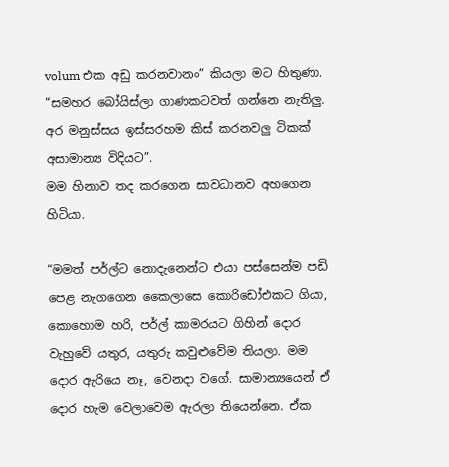volum එක අඩු කරනවානං” කියලා මට හිතුණා.
“සමහර බෝයිස්ලා ගාණකටවත් ගන්නෙ නැතිලු. අර මනුස්සය ඉස්සරහම කිස් කරනවලු ටිකක් අසාමාන්‍ය විදියට”.
මම හිනාව තද කරගෙන සාවධානව අහගෙන හිටියා.

“මමත් පර්ල්ට නොදැනෙන්ට එයා පස්සෙන්ම පඩි පෙළ නැගගෙන කෛලාසෙ කොරිඩෝඑකට ගියා, කොහොම හරි, පර්ල් කාමරයට ගිහින් දොර වැහුවේ යතුර, යතුරු කවුළුවේම තියලා. මම දොර ඇරියෙ නෑ, වෙනදා වගේ. සාමාන්‍යයෙන් ඒ දොර හැම වෙලාවෙම ඇරලා තියෙන්නෙ. ඒක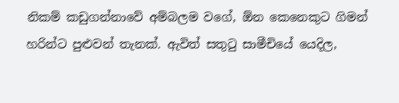නිකම් කඩුගන්නාවේ අම්බලම වගේ, ඕන කෙනෙකුට ගිමන් හරින්ට පුළුවන් තැනක්. ඇවිත් සතුටු සාමීචියේ යෙදිල,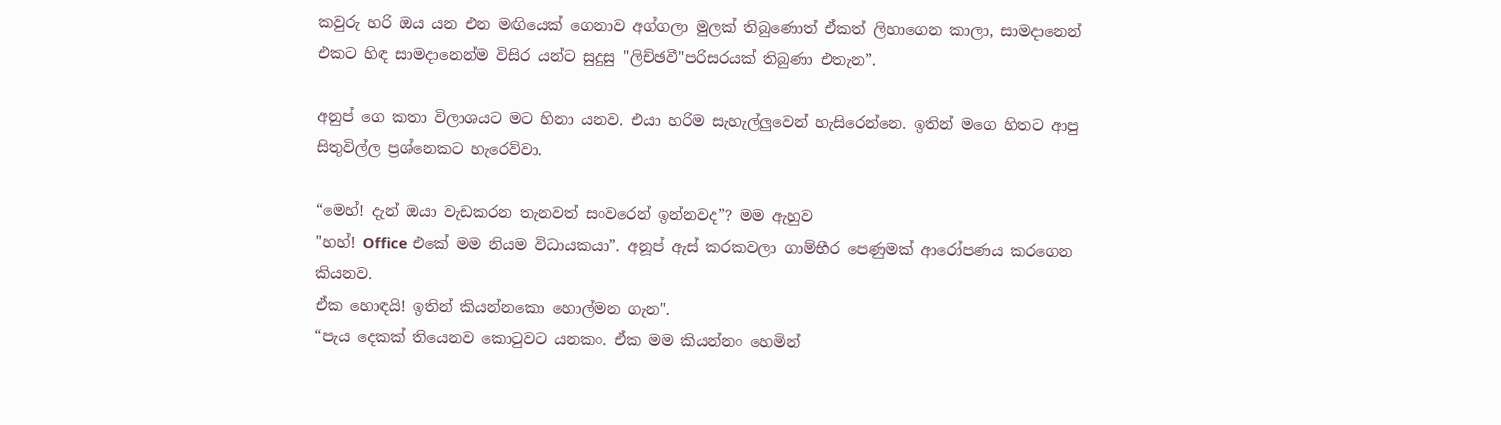කවුරු හරි ඔය යන එන මඟියෙක් ගෙනාව අග්ගලා මුලක් තිබුණොත් ඒකත් ලිහාගෙන කාලා, සාමදානෙන් එකට හිඳ සාමදානෙන්ම විසිර යන්ට සුදුසු "ලිච්ඡවී"පරිසරයක් තිබුණා එතැන”.

අනුප් ගෙ කතා විලාශයට මට හිනා යනව. එයා හරිම සැහැල්ලුවෙන් හැසිරෙන්නෙ. ඉතින් මගෙ හිතට ආපු සිතුවිල්ල ප්‍රශ්නෙකට හැරෙව්වා.

“මෙහ්! දැන් ඔයා වැඩකරන තැනවත් සංවරෙන් ඉන්නවද”? මම ඇහුව
"හහ්! Office එකේ මම නියම විධායකයා”. අනූප් ඇස් කරකවලා ගාම්භීර පෙණුමක් ආරෝපණය කරගෙන කියනව.
ඒක හොඳයි! ඉතින් කියන්නකො හොල්මන ගැන".
“පැය දෙකක් තියෙනව කොටුවට යනකං. ඒක මම කියන්නං හෙමින්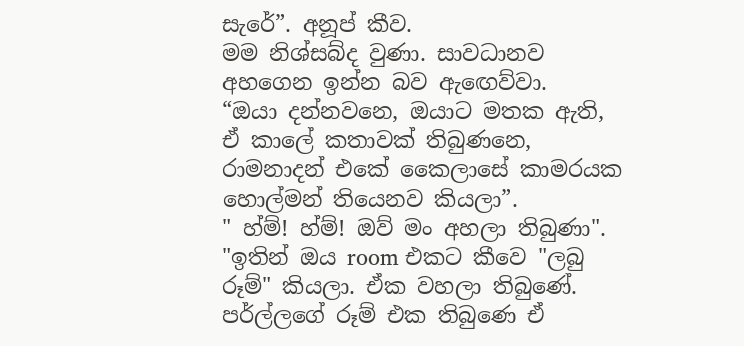සැරේ”. අනූප් කීව.
මම නිශ්සබ්ද වුණා. සාවධානව අහගෙන ඉන්න බව ඇඟෙව්වා.
“ඔයා දන්නවනෙ, ඔයාට මතක ඇති, ඒ කාලේ කතාවක් තිබුණනෙ, රාමනාදන් එකේ කෛලාසේ කාමරයක හොල්මන් තියෙනව කියලා”.
" හ්ම්! හ්ම්! ඔව් මං අහලා තිබුණා".
"ඉතින් ඔය room එකට කීවෙ "ලබු රූම්" කියලා. ඒක වහලා තිබුණේ. පර්ල්ලගේ රූම් එක තිබුණෙ ඒ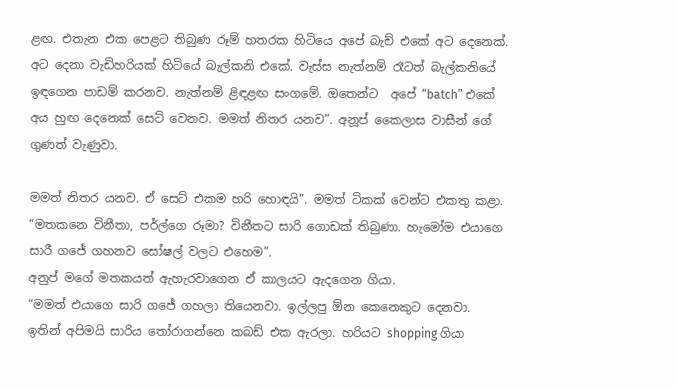ළඟ. එතැන එක පෙළට තිබුණ රූම් හතරක හිටියෙ අපේ බැච් එකේ අට දෙනෙක්. අට දෙනා වැඩිහරියක් හිටියේ බැල්කනි එකේ. වැස්ස නැත්නම් රෑටත් බැල්කනියේ ඉඳගෙන පාඩම් කරනව. නැත්නම් ළිඳළඟ සංගමේ. ඔතෙන්ට  අපේ “batch” එකේ අය හුඟ දෙනෙක් සෙට් වෙනව. මමත් නිතර යනව”. අනූප් කෛලාස වාසීන් ගේ ගුණත් වැණුවා.

මමත් නිතර යනව. ඒ සෙට් එකම හරි හොඳයි”. මමත් ටිකක් වෙන්ට එකතු කළා.
“මතකනෙ විනීතා, පර්ල්ගෙ රූමා? විනීතට සාරි ගොඩක් තිබුණා. හැමෝම එයාගෙ සාරී ගජේ ගහනව සෝෂල් වලට එහෙම”.
අනුප් මගේ මතකයත් ඇහැරවාගෙන ඒ කාලයට ඇදගෙන ගියා.
“මමත් එයාගෙ සාරි ගජේ ගහලා තියෙනවා. ඉල්ලපු ඕන කෙනෙකුට දෙනවා. ඉතින් අපිමයි සාරිය තෝරාගන්නෙ කබඩ් එක ඇරලා. හරියට shopping ගියා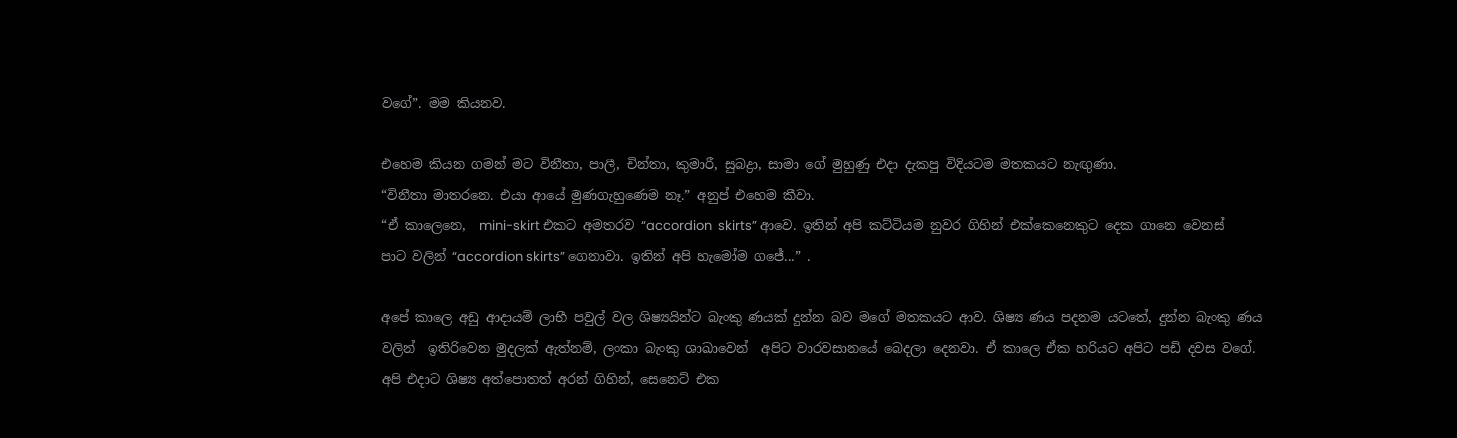වගේ”. මම කියනව.

එහෙම කියන ගමන් මට විනීතා, පාලී, චින්තා, කුමාරී, සුබද්‍රා, සාමා ගේ මුහුණු එදා දැකපු විදියටම මතකයට නැඟුණා.
“විනීතා මාතරනෙ. එයා ආයේ මුණගැහුණෙම නෑ.” අනුප් එහෙම කීවා.
“ඒ කාලෙනෙ,  mini-skirt එකට අමතරව “accordion  skirts” ආවෙ. ඉතින් අපි කට්ටියම නුවර ගිහින් එක්කෙනෙකුට දෙක ගානෙ වෙනස් පාට වලින් “accordion skirts” ගෙනාවා. ඉතින් අපි හැමෝම ගජේ...” .

අපේ කාලෙ අඩු ආදායම් ලාභී පවුල් වල ශිෂ්‍යයින්ට බැංකු ණයක් දුන්න බව මගේ මතකයට ආව. ශිෂ්‍ය ණය පදනම යටතේ, දුන්න බැංකු ණය වලින්  ඉතිරිවෙන මුදලක් ඇත්නම්, ලංකා බැංකු ශාඛාවෙන්  අපිට වාරවසානයේ බෙදලා දෙනවා. ඒ කාලෙ ඒක හරියට අපිට පඩි දවස වගේ. අපි එදාට ශිෂ්‍ය අත්පොතත් අරන් ගිහින්, සෙනෙට් එක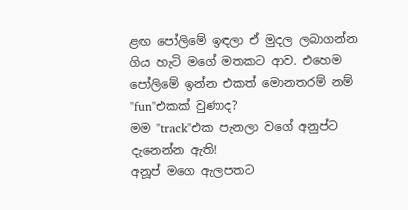ළඟ පෝලිමේ ඉඳලා ඒ මුදල ලබාගන්න ගිය හැටි මගේ මතකට ආව. එහෙම පෝලිමේ ඉන්න එකත් මොනතරම් නම්  "fun"එකක් වුණාද?
මම "track"එක පැනලා වගේ අනුප්ට දැනෙන්න ඇති!
අනූප් මගෙ ඇලපතට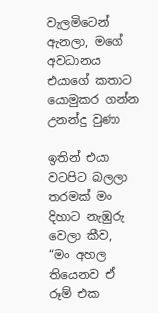වැලමිටෙන් ඇනලා, මගේ අවධානය එයාගේ කතාට යොමුකර ගන්න උනන්දු වුණා

ඉතින් එයා වටපිට බලලා තරමක් මං දිහාට නැඹුරු වෙලා කීව,
“මං අහල තියෙනව ඒ රූම් එක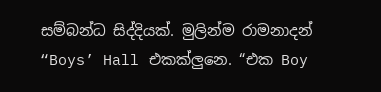සම්බන්ධ සිද්දියක්. මුලින්ම රාමනාදන් “Boys’ Hall එකක්ලුනෙ. “එක Boy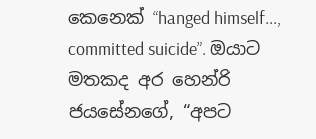කෙනෙක් “hanged himself..., committed suicide”. ඔයාට මතකද අර හෙන්රි ජයසේනගේ, “අපට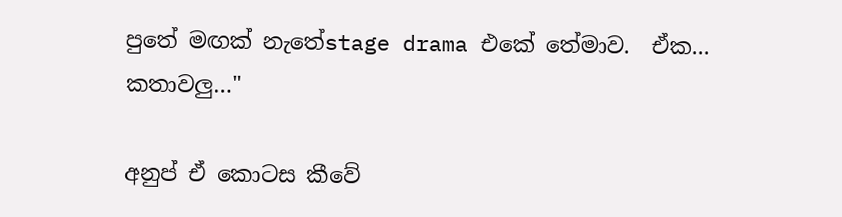පුතේ මඟක් නැතේstage drama එකේ තේමාව.  ඒක...   කතාවලු…"

අනුප් ඒ කොටස කීවේ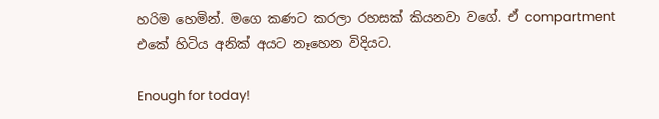හරිම හෙමින්. මගෙ කණට කරලා රහසක් කියනවා වගේ. ඒ compartment එකේ හිටිය අනික් අයට නෑහෙන විදියට.

Enough for today!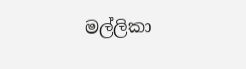මල්ලිකා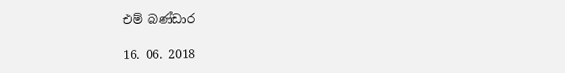එම් බණ්ඩාර

16. 06. 2018